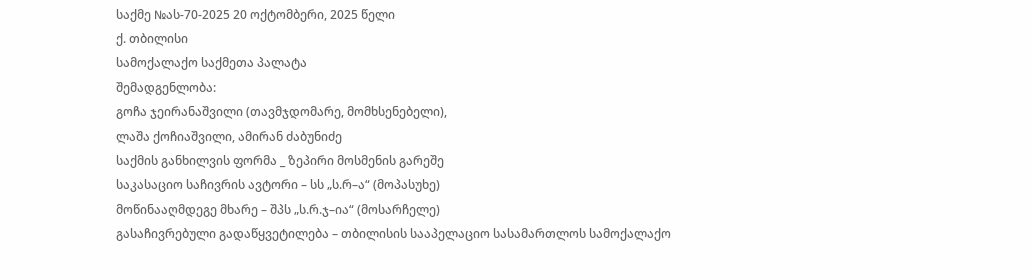საქმე №ას-70-2025 20 ოქტომბერი, 2025 წელი
ქ. თბილისი
სამოქალაქო საქმეთა პალატა
შემადგენლობა:
გოჩა ჯეირანაშვილი (თავმჯდომარე, მომხსენებელი),
ლაშა ქოჩიაშვილი, ამირან ძაბუნიძე
საქმის განხილვის ფორმა _ ზეპირი მოსმენის გარეშე
საკასაციო საჩივრის ავტორი – სს „ს.რ–ა“ (მოპასუხე)
მოწინააღმდეგე მხარე – შპს „ს.რ.ჯ–ია“ (მოსარჩელე)
გასაჩივრებული გადაწყვეტილება – თბილისის სააპელაციო სასამართლოს სამოქალაქო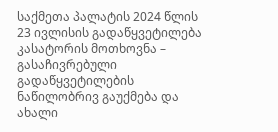საქმეთა პალატის 2024 წლის 23 ივლისის გადაწყვეტილება
კასატორის მოთხოვნა – გასაჩივრებული გადაწყვეტილების ნაწილობრივ გაუქმება და ახალი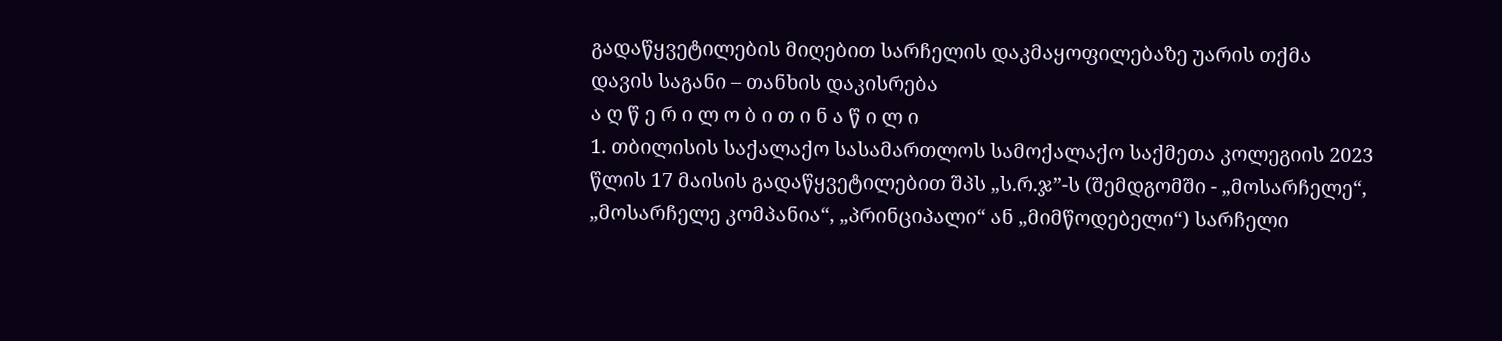გადაწყვეტილების მიღებით სარჩელის დაკმაყოფილებაზე უარის თქმა
დავის საგანი – თანხის დაკისრება
ა ღ წ ე რ ი ლ ო ბ ი თ ი ნ ა წ ი ლ ი
1. თბილისის საქალაქო სასამართლოს სამოქალაქო საქმეთა კოლეგიის 2023 წლის 17 მაისის გადაწყვეტილებით შპს „ს.რ.ჯ”-ს (შემდგომში - „მოსარჩელე“, „მოსარჩელე კომპანია“, „პრინციპალი“ ან „მიმწოდებელი“) სარჩელი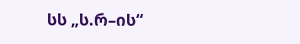სს „ს.რ–ის“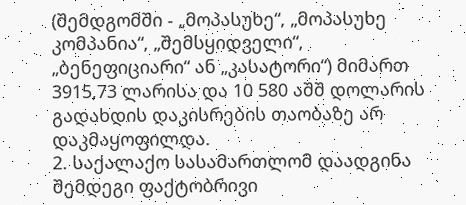(შემდგომში - „მოპასუხე“, „მოპასუხე კომპანია“, „შემსყიდველი“, „ბენეფიციარი“ ან „კასატორი“) მიმართ 3915,73 ლარისა და 10 580 აშშ დოლარის გადახდის დაკისრების თაობაზე არ დაკმაყოფილდა.
2. საქალაქო სასამართლომ დაადგინა შემდეგი ფაქტობრივი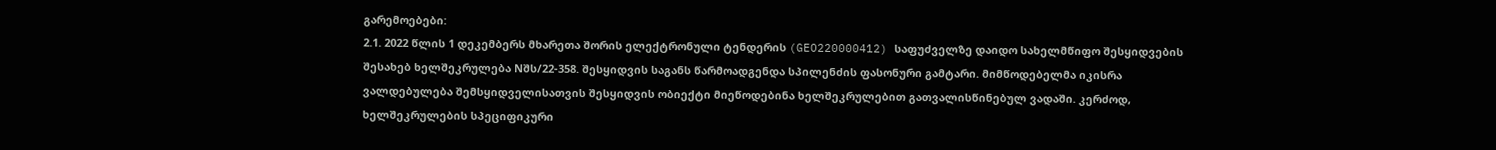გარემოებები:
2.1. 2022 წლის 1 დეკემბერს მხარეთა შორის ელექტრონული ტენდერის (GEO220000412) საფუძველზე დაიდო სახელმწიფო შესყიდვების შესახებ ხელშეკრულება Nშს/22-358. შესყიდვის საგანს წარმოადგენდა სპილენძის ფასონური გამტარი. მიმწოდებელმა იკისრა ვალდებულება შემსყიდველისათვის შესყიდვის ობიექტი მიეწოდებინა ხელშეკრულებით გათვალისწინებულ ვადაში. კერძოდ, ხელშეკრულების სპეციფიკური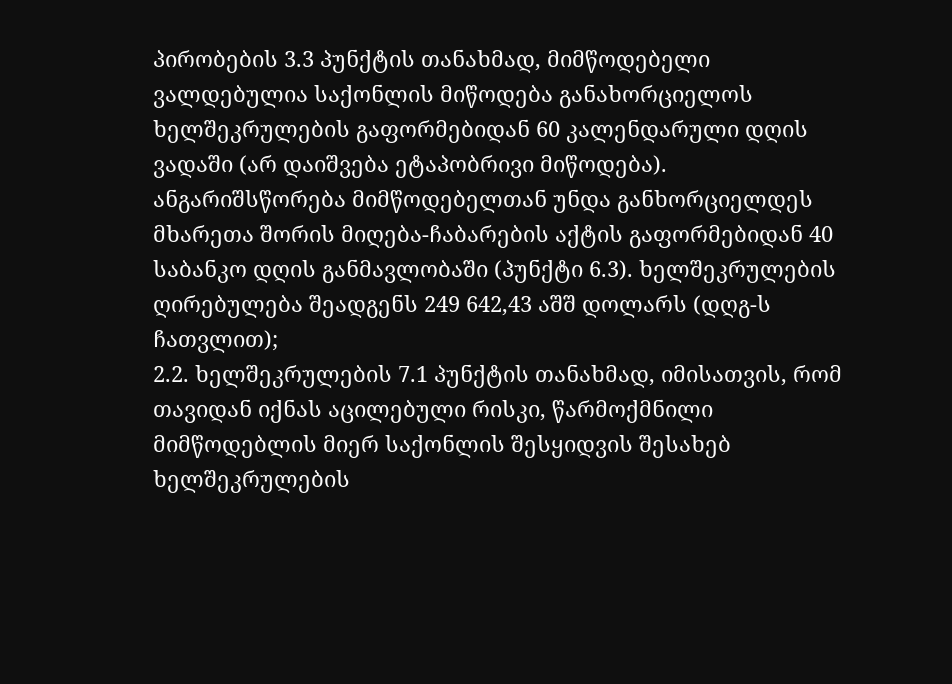პირობების 3.3 პუნქტის თანახმად, მიმწოდებელი ვალდებულია საქონლის მიწოდება განახორციელოს ხელშეკრულების გაფორმებიდან 60 კალენდარული დღის ვადაში (არ დაიშვება ეტაპობრივი მიწოდება). ანგარიშსწორება მიმწოდებელთან უნდა განხორციელდეს მხარეთა შორის მიღება-ჩაბარების აქტის გაფორმებიდან 40 საბანკო დღის განმავლობაში (პუნქტი 6.3). ხელშეკრულების ღირებულება შეადგენს 249 642,43 აშშ დოლარს (დღგ-ს ჩათვლით);
2.2. ხელშეკრულების 7.1 პუნქტის თანახმად, იმისათვის, რომ თავიდან იქნას აცილებული რისკი, წარმოქმნილი მიმწოდებლის მიერ საქონლის შესყიდვის შესახებ ხელშეკრულების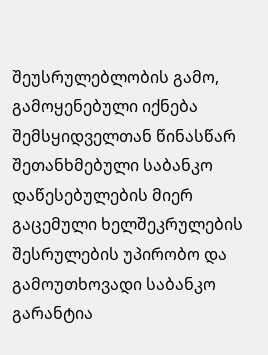შეუსრულებლობის გამო, გამოყენებული იქნება შემსყიდველთან წინასწარ შეთანხმებული საბანკო დაწესებულების მიერ გაცემული ხელშეკრულების შესრულების უპირობო და გამოუთხოვადი საბანკო გარანტია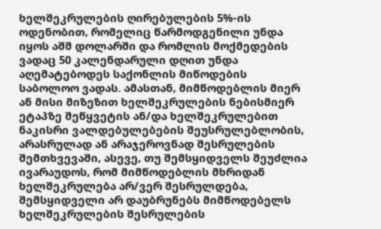ხელშეკრულების ღირებულების 5%-ის ოდენობით, რომელიც წარმოდგენილი უნდა იყოს აშშ დოლარში და რომლის მოქმედების ვადაც 50 კალენდარული დღით უნდა აღემატებოდეს საქონლის მიწოდების საბოლოო ვადას. ამასთან, მიმწოდებლის მიერ ან მისი მიზეზით ხელშეკრულების ნებისმიერ ეტაპზე შეწყვეტის ან/და ხელშეკრულებით ნაკისრი ვალდებულებების შეუსრულებლობის, არასრულად ან არაჯეროვნად შესრულების შემთხვევაში, ასევე, თუ შემსყიდველს შეუძლია ივარაუდოს, რომ მიმწოდებლის მხრიდან ხელშეკრულება არ/ვერ შესრულდება, შემსყიდველი არ დაუბრუნებს მიმწოდებელს ხელშეკრულების შესრულების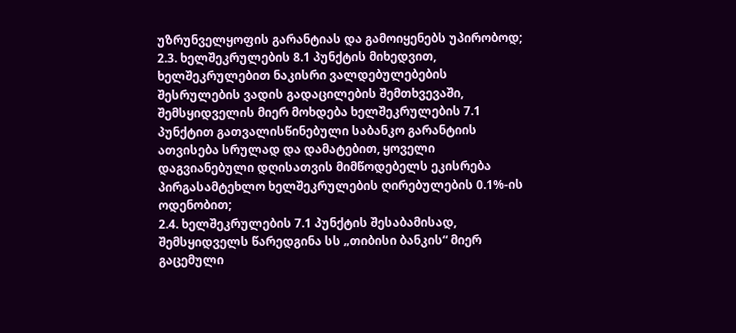უზრუნველყოფის გარანტიას და გამოიყენებს უპირობოდ;
2.3. ხელშეკრულების 8.1 პუნქტის მიხედვით, ხელშეკრულებით ნაკისრი ვალდებულებების შესრულების ვადის გადაცილების შემთხვევაში, შემსყიდველის მიერ მოხდება ხელშეკრულების 7.1 პუნქტით გათვალისწინებული საბანკო გარანტიის ათვისება სრულად და დამატებით, ყოველი დაგვიანებული დღისათვის მიმწოდებელს ეკისრება პირგასამტეხლო ხელშეკრულების ღირებულების 0.1%-ის ოდენობით;
2.4. ხელშეკრულების 7.1 პუნქტის შესაბამისად, შემსყიდველს წარედგინა სს „თიბისი ბანკის“ მიერ გაცემული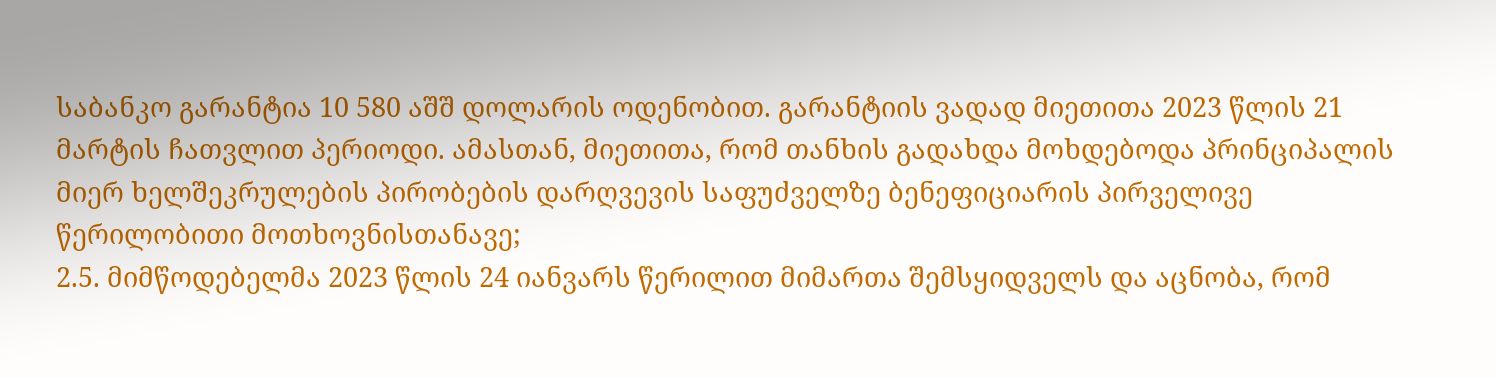საბანკო გარანტია 10 580 აშშ დოლარის ოდენობით. გარანტიის ვადად მიეთითა 2023 წლის 21 მარტის ჩათვლით პერიოდი. ამასთან, მიეთითა, რომ თანხის გადახდა მოხდებოდა პრინციპალის მიერ ხელშეკრულების პირობების დარღვევის საფუძველზე ბენეფიციარის პირველივე წერილობითი მოთხოვნისთანავე;
2.5. მიმწოდებელმა 2023 წლის 24 იანვარს წერილით მიმართა შემსყიდველს და აცნობა, რომ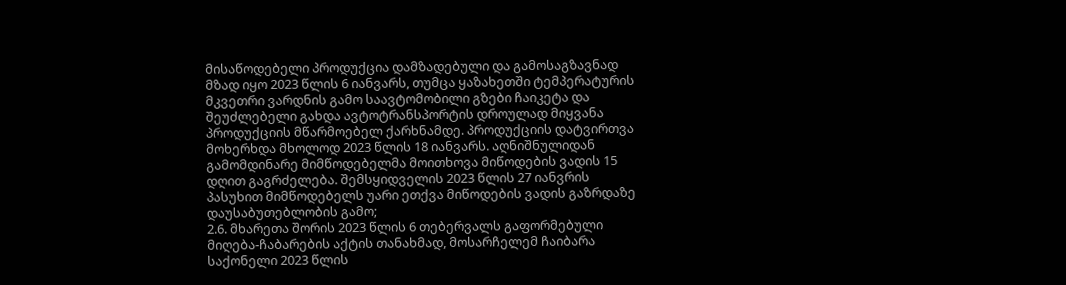მისაწოდებელი პროდუქცია დამზადებული და გამოსაგზავნად მზად იყო 2023 წლის 6 იანვარს, თუმცა ყაზახეთში ტემპერატურის მკვეთრი ვარდნის გამო საავტომობილი გზები ჩაიკეტა და შეუძლებელი გახდა ავტოტრანსპორტის დროულად მიყვანა პროდუქციის მწარმოებელ ქარხნამდე. პროდუქციის დატვირთვა მოხერხდა მხოლოდ 2023 წლის 18 იანვარს. აღნიშნულიდან გამომდინარე მიმწოდებელმა მოითხოვა მიწოდების ვადის 15 დღით გაგრძელება. შემსყიდველის 2023 წლის 27 იანვრის პასუხით მიმწოდებელს უარი ეთქვა მიწოდების ვადის გაზრდაზე დაუსაბუთებლობის გამო;
2.6. მხარეთა შორის 2023 წლის 6 თებერვალს გაფორმებული მიღება-ჩაბარების აქტის თანახმად, მოსარჩელემ ჩაიბარა საქონელი 2023 წლის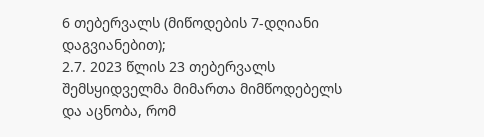6 თებერვალს (მიწოდების 7-დღიანი დაგვიანებით);
2.7. 2023 წლის 23 თებერვალს შემსყიდველმა მიმართა მიმწოდებელს და აცნობა, რომ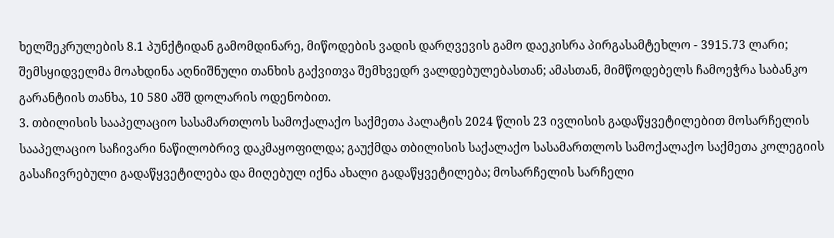ხელშეკრულების 8.1 პუნქტიდან გამომდინარე, მიწოდების ვადის დარღვევის გამო დაეკისრა პირგასამტეხლო - 3915.73 ლარი; შემსყიდველმა მოახდინა აღნიშნული თანხის გაქვითვა შემხვედრ ვალდებულებასთან; ამასთან, მიმწოდებელს ჩამოეჭრა საბანკო გარანტიის თანხა, 10 580 აშშ დოლარის ოდენობით.
3. თბილისის სააპელაციო სასამართლოს სამოქალაქო საქმეთა პალატის 2024 წლის 23 ივლისის გადაწყვეტილებით მოსარჩელის სააპელაციო საჩივარი ნაწილობრივ დაკმაყოფილდა; გაუქმდა თბილისის საქალაქო სასამართლოს სამოქალაქო საქმეთა კოლეგიის გასაჩივრებული გადაწყვეტილება და მიღებულ იქნა ახალი გადაწყვეტილება; მოსარჩელის სარჩელი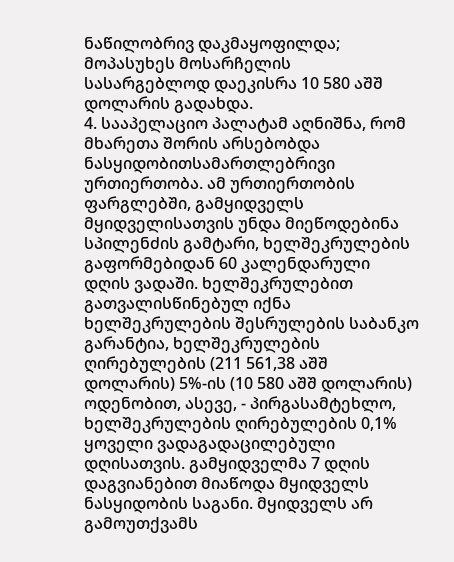ნაწილობრივ დაკმაყოფილდა; მოპასუხეს მოსარჩელის სასარგებლოდ დაეკისრა 10 580 აშშ დოლარის გადახდა.
4. სააპელაციო პალატამ აღნიშნა, რომ მხარეთა შორის არსებობდა ნასყიდობითსამართლებრივი ურთიერთობა. ამ ურთიერთობის ფარგლებში, გამყიდველს მყიდველისათვის უნდა მიეწოდებინა სპილენძის გამტარი, ხელშეკრულების გაფორმებიდან 60 კალენდარული დღის ვადაში. ხელშეკრულებით გათვალისწინებულ იქნა ხელშეკრულების შესრულების საბანკო გარანტია, ხელშეკრულების ღირებულების (211 561,38 აშშ დოლარის) 5%-ის (10 580 აშშ დოლარის) ოდენობით, ასევე, - პირგასამტეხლო, ხელშეკრულების ღირებულების 0,1% ყოველი ვადაგადაცილებული დღისათვის. გამყიდველმა 7 დღის დაგვიანებით მიაწოდა მყიდველს ნასყიდობის საგანი. მყიდველს არ გამოუთქვამს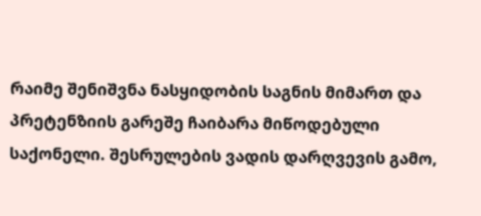რაიმე შენიშვნა ნასყიდობის საგნის მიმართ და პრეტენზიის გარეშე ჩაიბარა მიწოდებული საქონელი. შესრულების ვადის დარღვევის გამო,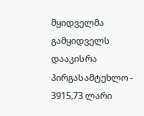მყიდველმა გამყიდველს დააკისრა პირგასამტეხლო - 3915,73 ლარი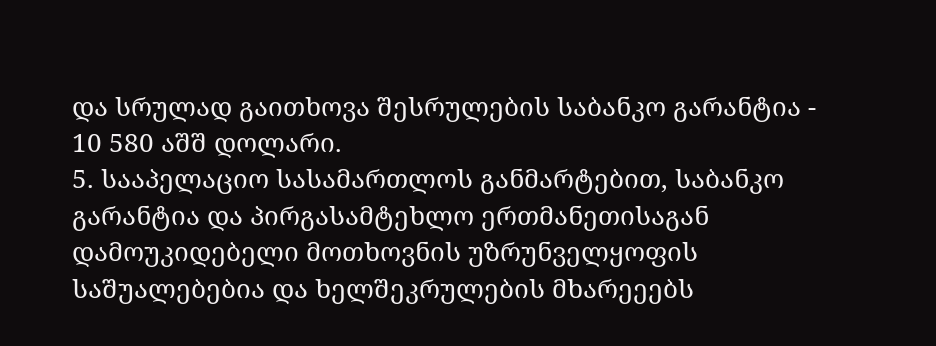და სრულად გაითხოვა შესრულების საბანკო გარანტია - 10 580 აშშ დოლარი.
5. სააპელაციო სასამართლოს განმარტებით, საბანკო გარანტია და პირგასამტეხლო ერთმანეთისაგან დამოუკიდებელი მოთხოვნის უზრუნველყოფის საშუალებებია და ხელშეკრულების მხარეეებს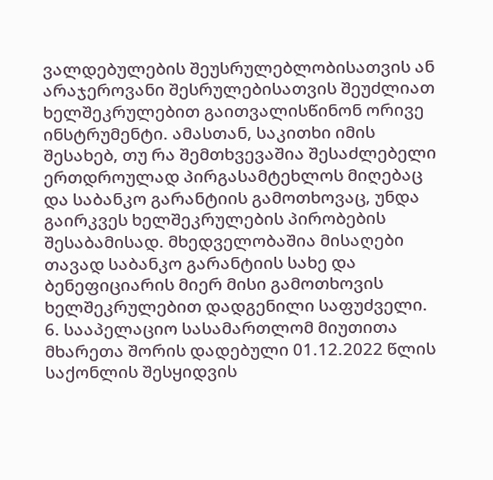ვალდებულების შეუსრულებლობისათვის ან არაჯეროვანი შესრულებისათვის შეუძლიათ ხელშეკრულებით გაითვალისწინონ ორივე ინსტრუმენტი. ამასთან, საკითხი იმის შესახებ, თუ რა შემთხვევაშია შესაძლებელი ერთდროულად პირგასამტეხლოს მიღებაც და საბანკო გარანტიის გამოთხოვაც, უნდა გაირკვეს ხელშეკრულების პირობების შესაბამისად. მხედველობაშია მისაღები თავად საბანკო გარანტიის სახე და ბენეფიციარის მიერ მისი გამოთხოვის ხელშეკრულებით დადგენილი საფუძველი.
6. სააპელაციო სასამართლომ მიუთითა მხარეთა შორის დადებული 01.12.2022 წლის საქონლის შესყიდვის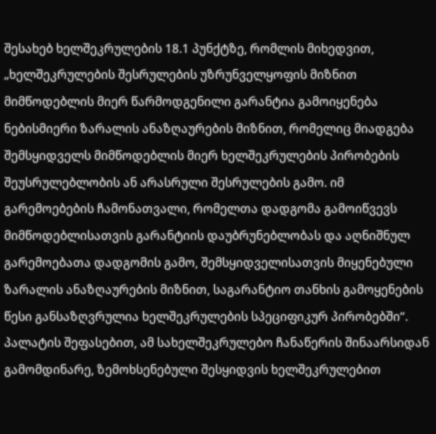შესახებ ხელშეკრულების 18.1 პუნქტზე, რომლის მიხედვით, „ხელშეკრულების შესრულების უზრუნველყოფის მიზნით მიმწოდებლის მიერ წარმოდგენილი გარანტია გამოიყენება ნებისმიერი ზარალის ანაზღაურების მიზნით, რომელიც მიადგება შემსყიდველს მიმწოდებლის მიერ ხელშეკრულების პირობების შეუსრულებლობის ან არასრული შესრულების გამო. იმ გარემოებების ჩამონათვალი, რომელთა დადგომა გამოიწვევს მიმწოდებლისათვის გარანტიის დაუბრუნებლობას და აღნიშნულ გარემოებათა დადგომის გამო, შემსყიდველისათვის მიყენებული ზარალის ანაზღაურების მიზნით, საგარანტიო თანხის გამოყენების წესი განსაზღვრულია ხელშეკრულების სპეციფიკურ პირობებში“. პალატის შეფასებით, ამ სახელშეკრულებო ჩანაწერის შინაარსიდან გამომდინარე, ზემოხსენებული შესყიდვის ხელშეკრულებით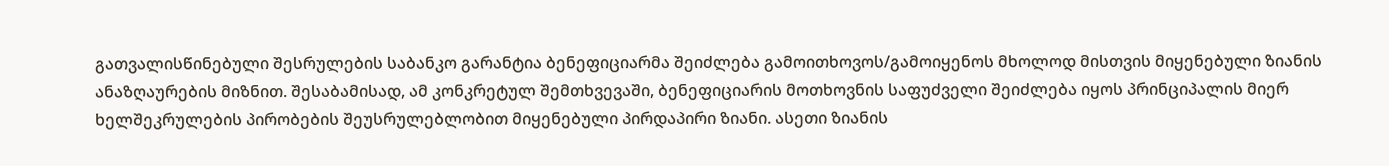გათვალისწინებული შესრულების საბანკო გარანტია ბენეფიციარმა შეიძლება გამოითხოვოს/გამოიყენოს მხოლოდ მისთვის მიყენებული ზიანის ანაზღაურების მიზნით. შესაბამისად, ამ კონკრეტულ შემთხვევაში, ბენეფიციარის მოთხოვნის საფუძველი შეიძლება იყოს პრინციპალის მიერ ხელშეკრულების პირობების შეუსრულებლობით მიყენებული პირდაპირი ზიანი. ასეთი ზიანის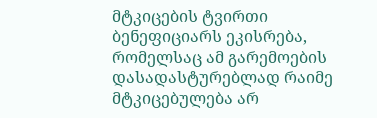მტკიცების ტვირთი ბენეფიციარს ეკისრება, რომელსაც ამ გარემოების დასადასტურებლად რაიმე მტკიცებულება არ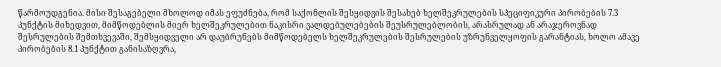წარმოუდგენია. მისი შესაგებელი მხოლოდ იმას ეფუძნება, რომ საქონლის შესყიდვის შესახებ ხელშეკრულების სპეციფიკური პირობების 7.3 პუნქტის მიხედვით, მიმწოდებლის მიერ ხელშეკრულებით ნაკისრი ვალდებულებების შეუსრულებლობის, არასრულად ან არაჯეროვნად შესრულების შემთხვევაში, შემსყიდველი არ დაუბრუნებს მიმწოდებელს ხელშეკრულების შესრულების უზრუნველყოფის გარანტიას, ხოლო ამავე პირობების 8.1 პუნქტით განისაზღვრა,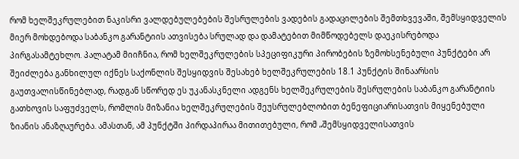რომ ხელშეკრულებით ნაკისრი ვალდებულებების შესრულების ვადების გადაცილების შემთხვევაში, შემსყიდველის მიერ მოხდებოდა საბანკო გარანტიის ათვისება სრულად და დამატებით მიმწოდებელს დაეკისრებოდა პირგასამტეხლო. პალატამ მიიჩნია, რომ ხელშეკრულების სპეციფიკური პირობების ზემოხსენებული პუნქტები არ შეიძლება განხილულ იქნეს საქონლის შესყიდვის შესახებ ხელშეკრულების 18.1 პუნქტის შინაარსის გაუთვალისწინებლად, რადგან სწორედ ეს უკანასკნელი ადგენს ხელშეკრულების შესრულების საბანკო გარანტიის გათხოვის საფუძველს, რომლის მიზანია ხელშეკრულების შეუსრულებლობით ბენეფიციარისათვის მიყენებული ზიანის ანაზღაურება. ამასთან, ამ პუნქტში პირდაპირაა მითითებული, რომ „შემსყიდველისათვის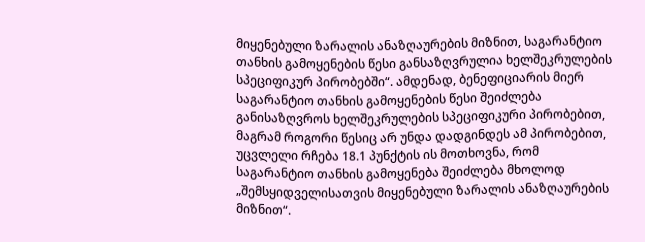მიყენებული ზარალის ანაზღაურების მიზნით, საგარანტიო თანხის გამოყენების წესი განსაზღვრულია ხელშეკრულების სპეციფიკურ პირობებში“. ამდენად, ბენეფიციარის მიერ საგარანტიო თანხის გამოყენების წესი შეიძლება განისაზღვროს ხელშეკრულების სპეციფიკური პირობებით, მაგრამ როგორი წესიც არ უნდა დადგინდეს ამ პირობებით, უცვლელი რჩება 18.1 პუნქტის ის მოთხოვნა, რომ საგარანტიო თანხის გამოყენება შეიძლება მხოლოდ „შემსყიდველისათვის მიყენებული ზარალის ანაზღაურების მიზნით“.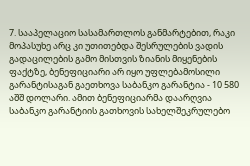7. სააპელაციო სასამართლოს განმარტებით, რაკი მოპასუხე არც კი უთითებდა შესრულების ვადის გადაცილების გამო მისთვის ზიანის მიყენების ფაქტზე, ბენეფიციარი არ იყო უფლებამოსილი გარანტისაგან გაეთხოვა საბანკო გარანტია - 10 580 აშშ დოლარი. ამით ბენეფიციარმა დაარღვია საბანკო გარანტიის გათხოვის სახელშეკრულებო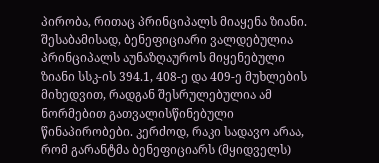პირობა, რითაც პრინციპალს მიაყენა ზიანი. შესაბამისად, ბენეფიციარი ვალდებულია პრინციპალს აუნაზღაუროს მიყენებული ზიანი სსკ-ის 394.1, 408-ე და 409-ე მუხლების მიხედვით, რადგან შესრულებულია ამ ნორმებით გათვალისწინებული წინაპირობები. კერძოდ, რაკი სადავო არაა, რომ გარანტმა ბენეფიციარს (მყიდველს)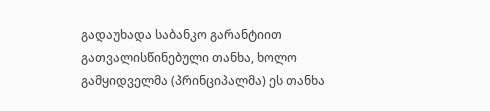გადაუხადა საბანკო გარანტიით გათვალისწინებული თანხა, ხოლო გამყიდველმა (პრინციპალმა) ეს თანხა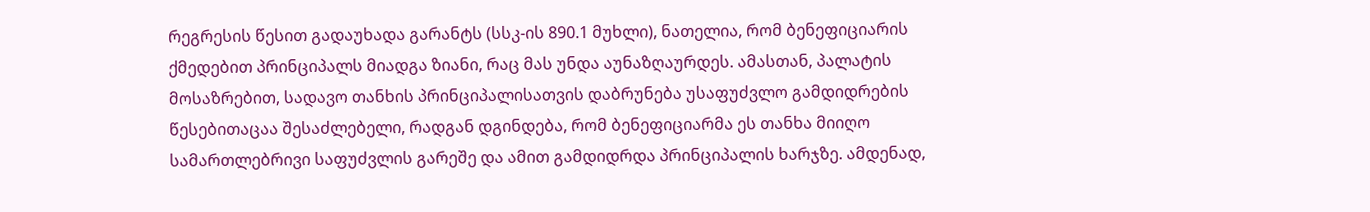რეგრესის წესით გადაუხადა გარანტს (სსკ-ის 890.1 მუხლი), ნათელია, რომ ბენეფიციარის ქმედებით პრინციპალს მიადგა ზიანი, რაც მას უნდა აუნაზღაურდეს. ამასთან, პალატის მოსაზრებით, სადავო თანხის პრინციპალისათვის დაბრუნება უსაფუძვლო გამდიდრების წესებითაცაა შესაძლებელი, რადგან დგინდება, რომ ბენეფიციარმა ეს თანხა მიიღო სამართლებრივი საფუძვლის გარეშე და ამით გამდიდრდა პრინციპალის ხარჯზე. ამდენად,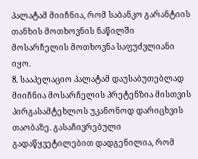პალატამ მიიჩნია, რომ საბანკო გარანტიის თანხის მოთხოვნის ნაწილში მოსარჩელის მოთხოვნა საფუძვლიანი იყო.
8. სააპელაციო პალატამ დაუსაბუთებლად მიიჩნია მოსარჩელის პრეტენზია მისთვის პირგასამტეხლოს უკანონოდ დარიცხვის თაობაზე. გასაჩივრებული გადაწყვეტილებით დადგენილია, რომ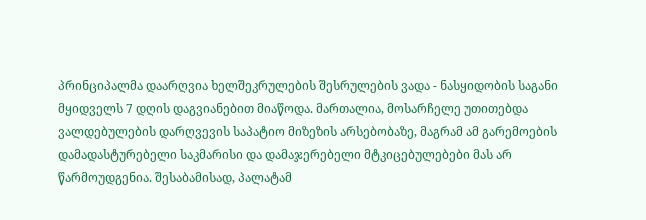პრინციპალმა დაარღვია ხელშეკრულების შესრულების ვადა - ნასყიდობის საგანი მყიდველს 7 დღის დაგვიანებით მიაწოდა. მართალია, მოსარჩელე უთითებდა ვალდებულების დარღვევის საპატიო მიზეზის არსებობაზე, მაგრამ ამ გარემოების დამადასტურებელი საკმარისი და დამაჯერებელი მტკიცებულებები მას არ წარმოუდგენია. შესაბამისად, პალატამ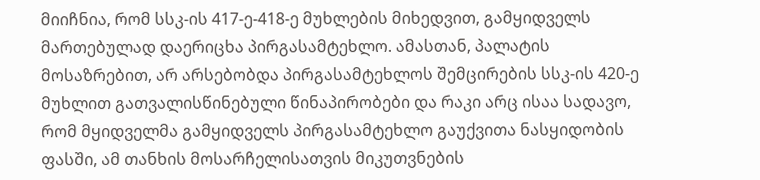მიიჩნია, რომ სსკ-ის 417-ე-418-ე მუხლების მიხედვით, გამყიდველს მართებულად დაერიცხა პირგასამტეხლო. ამასთან, პალატის მოსაზრებით, არ არსებობდა პირგასამტეხლოს შემცირების სსკ-ის 420-ე მუხლით გათვალისწინებული წინაპირობები და რაკი არც ისაა სადავო, რომ მყიდველმა გამყიდველს პირგასამტეხლო გაუქვითა ნასყიდობის ფასში, ამ თანხის მოსარჩელისათვის მიკუთვნების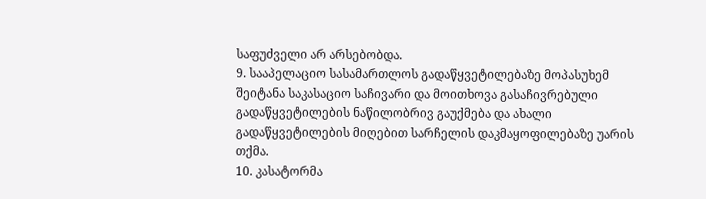საფუძველი არ არსებობდა.
9. სააპელაციო სასამართლოს გადაწყვეტილებაზე მოპასუხემ შეიტანა საკასაციო საჩივარი და მოითხოვა გასაჩივრებული გადაწყვეტილების ნაწილობრივ გაუქმება და ახალი გადაწყვეტილების მიღებით სარჩელის დაკმაყოფილებაზე უარის თქმა.
10. კასატორმა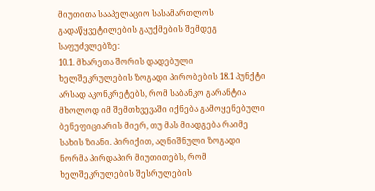მიუთითა სააპელაციო სასამართლოს გადაწყვეტილების გაუქმების შემდეგ საფუძვლებზე:
10.1. მხარეთა შორის დადებული ხელშეკრულების ზოგადი პირობების 18.1 პუნქტი არსად აკონკრეტებს, რომ საბანკო გარანტია მხოლოდ იმ შემთხვევაში იქნება გამოყენებული ბენეფიციარის მიერ, თუ მას მიადგება რაიმე სახის ზიანი. პირიქით, აღნიშნული ზოგადი ნორმა პირდაპირ მიუთითებს, რომ ხელშეკრულების შესრულების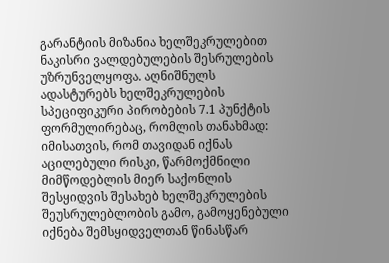გარანტიის მიზანია ხელშეკრულებით ნაკისრი ვალდებულების შესრულების უზრუნველყოფა. აღნიშნულს ადასტურებს ხელშეკრულების სპეციფიკური პირობების 7.1 პუნქტის ფორმულირებაც, რომლის თანახმად: იმისათვის, რომ თავიდან იქნას აცილებული რისკი, წარმოქმნილი მიმწოდებლის მიერ საქონლის შესყიდვის შესახებ ხელშეკრულების შეუსრულებლობის გამო, გამოყენებული იქნება შემსყიდველთან წინასწარ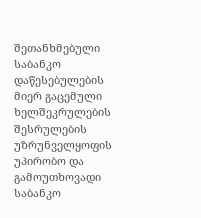შეთანხმებული საბანკო დაწესებულების მიერ გაცემული ხელშეკრულების შესრულების უზრუნველყოფის უპირობო და გამოუთხოვადი საბანკო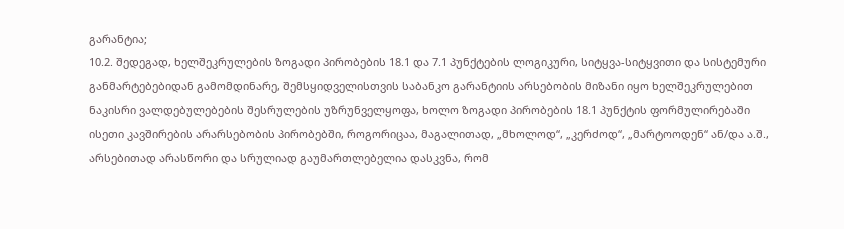გარანტია;
10.2. შედეგად, ხელშეკრულების ზოგადი პირობების 18.1 და 7.1 პუნქტების ლოგიკური, სიტყვა-სიტყვითი და სისტემური განმარტებებიდან გამომდინარე, შემსყიდველისთვის საბანკო გარანტიის არსებობის მიზანი იყო ხელშეკრულებით ნაკისრი ვალდებულებების შესრულების უზრუნველყოფა, ხოლო ზოგადი პირობების 18.1 პუნქტის ფორმულირებაში ისეთი კავშირების არარსებობის პირობებში, როგორიცაა, მაგალითად, „მხოლოდ“, „კერძოდ“, „მარტოოდენ“ ან/და ა.შ., არსებითად არასწორი და სრულიად გაუმართლებელია დასკვნა, რომ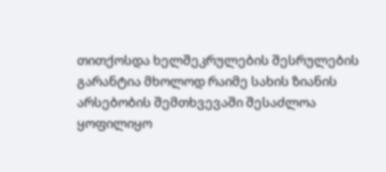თითქოსდა ხელშეკრულების შესრულების გარანტია მხოლოდ რაიმე სახის ზიანის არსებობის შემთხვევაში შესაძლოა ყოფილიყო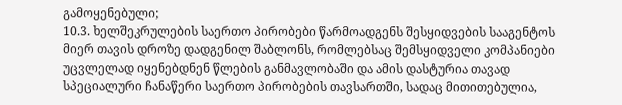გამოყენებული;
10.3. ხელშეკრულების საერთო პირობები წარმოადგენს შესყიდვების სააგენტოს მიერ თავის დროზე დადგენილ შაბლონს, რომლებსაც შემსყიდველი კომპანიები უცვლელად იყენებდნენ წლების განმავლობაში და ამის დასტურია თავად სპეციალური ჩანაწერი საერთო პირობების თავსართში, სადაც მითითებულია,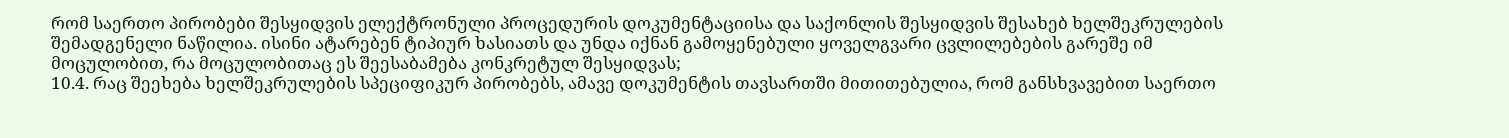რომ საერთო პირობები შესყიდვის ელექტრონული პროცედურის დოკუმენტაციისა და საქონლის შესყიდვის შესახებ ხელშეკრულების შემადგენელი ნაწილია. ისინი ატარებენ ტიპიურ ხასიათს და უნდა იქნან გამოყენებული ყოველგვარი ცვლილებების გარეშე იმ მოცულობით, რა მოცულობითაც ეს შეესაბამება კონკრეტულ შესყიდვას;
10.4. რაც შეეხება ხელშეკრულების სპეციფიკურ პირობებს, ამავე დოკუმენტის თავსართში მითითებულია, რომ განსხვავებით საერთო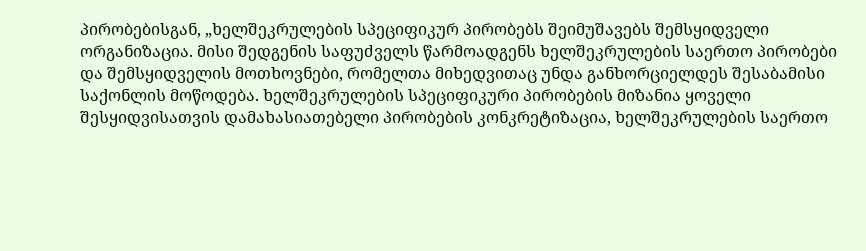პირობებისგან, „ხელშეკრულების სპეციფიკურ პირობებს შეიმუშავებს შემსყიდველი ორგანიზაცია. მისი შედგენის საფუძველს წარმოადგენს ხელშეკრულების საერთო პირობები და შემსყიდველის მოთხოვნები, რომელთა მიხედვითაც უნდა განხორციელდეს შესაბამისი საქონლის მოწოდება. ხელშეკრულების სპეციფიკური პირობების მიზანია ყოველი შესყიდვისათვის დამახასიათებელი პირობების კონკრეტიზაცია, ხელშეკრულების საერთო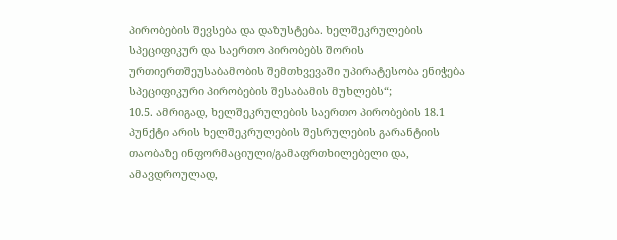პირობების შევსება და დაზუსტება. ხელშეკრულების სპეციფიკურ და საერთო პირობებს შორის ურთიერთშეუსაბამობის შემთხვევაში უპირატესობა ენიჭება სპეციფიკური პირობების შესაბამის მუხლებს“;
10.5. ამრიგად, ხელშეკრულების საერთო პირობების 18.1 პუნქტი არის ხელშეკრულების შესრულების გარანტიის თაობაზე ინფორმაციული/გამაფრთხილებელი და, ამავდროულად,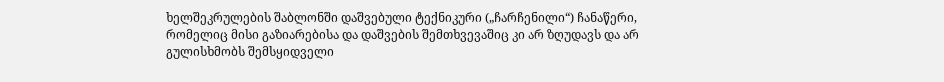ხელშეკრულების შაბლონში დაშვებული ტექნიკური („ჩარჩენილი“) ჩანაწერი, რომელიც მისი გაზიარებისა და დაშვების შემთხვევაშიც კი არ ზღუდავს და არ გულისხმობს შემსყიდველი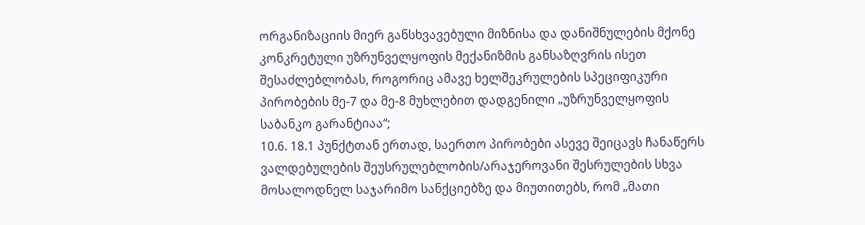ორგანიზაციის მიერ განსხვავებული მიზნისა და დანიშნულების მქონე კონკრეტული უზრუნველყოფის მექანიზმის განსაზღვრის ისეთ შესაძლებლობას, როგორიც ამავე ხელშეკრულების სპეციფიკური პირობების მე-7 და მე-8 მუხლებით დადგენილი „უზრუნველყოფის საბანკო გარანტიაა“;
10.6. 18.1 პუნქტთან ერთად, საერთო პირობები ასევე შეიცავს ჩანაწერს ვალდებულების შეუსრულებლობის/არაჯეროვანი შესრულების სხვა მოსალოდნელ საჯარიმო სანქციებზე და მიუთითებს, რომ „მათი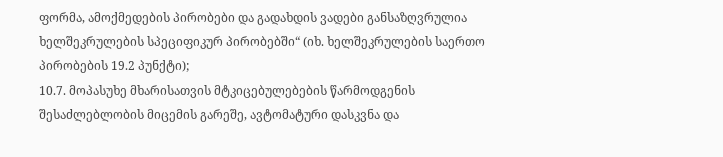ფორმა, ამოქმედების პირობები და გადახდის ვადები განსაზღვრულია ხელშეკრულების სპეციფიკურ პირობებში“ (იხ. ხელშეკრულების საერთო პირობების 19.2 პუნქტი);
10.7. მოპასუხე მხარისათვის მტკიცებულებების წარმოდგენის შესაძლებლობის მიცემის გარეშე, ავტომატური დასკვნა და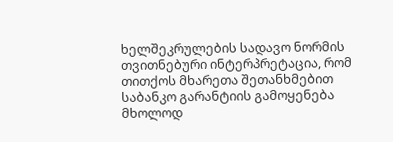ხელშეკრულების სადავო ნორმის თვითნებური ინტერპრეტაცია, რომ თითქოს მხარეთა შეთანხმებით საბანკო გარანტიის გამოყენება მხოლოდ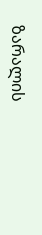ზარალის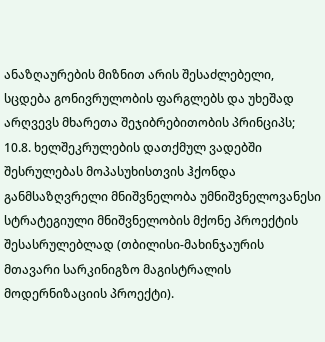ანაზღაურების მიზნით არის შესაძლებელი, სცდება გონივრულობის ფარგლებს და უხეშად არღვევს მხარეთა შეჯიბრებითობის პრინციპს;
10.8. ხელშეკრულების დათქმულ ვადებში შესრულებას მოპასუხისთვის ჰქონდა განმსაზღვრელი მნიშვნელობა უმნიშვნელოვანესი სტრატეგიული მნიშვნელობის მქონე პროექტის შესასრულებლად (თბილისი-მახინჯაურის მთავარი სარკინიგზო მაგისტრალის მოდერნიზაციის პროექტი).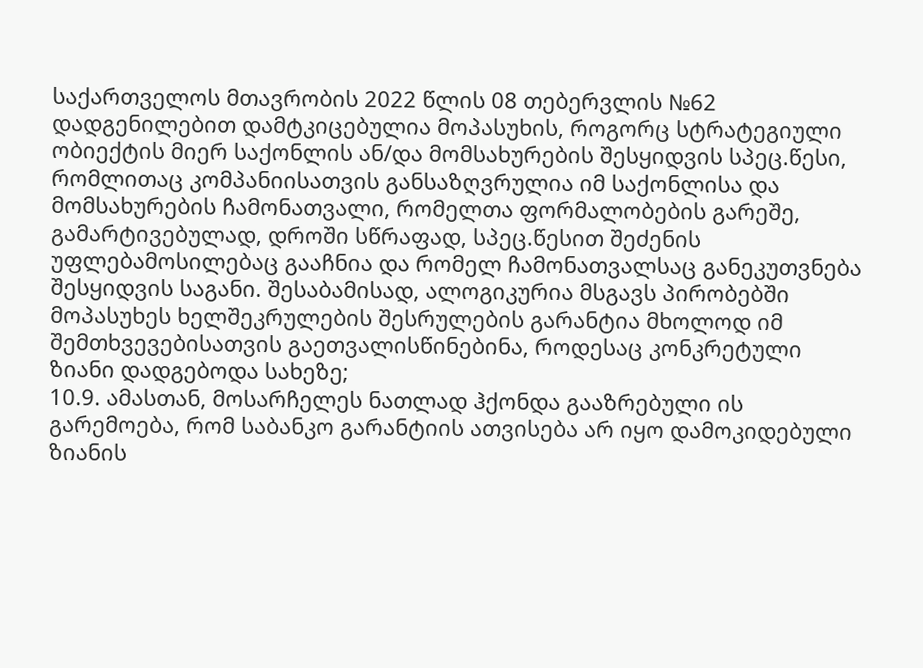საქართველოს მთავრობის 2022 წლის 08 თებერვლის №62 დადგენილებით დამტკიცებულია მოპასუხის, როგორც სტრატეგიული ობიექტის მიერ საქონლის ან/და მომსახურების შესყიდვის სპეც.წესი, რომლითაც კომპანიისათვის განსაზღვრულია იმ საქონლისა და მომსახურების ჩამონათვალი, რომელთა ფორმალობების გარეშე, გამარტივებულად, დროში სწრაფად, სპეც.წესით შეძენის უფლებამოსილებაც გააჩნია და რომელ ჩამონათვალსაც განეკუთვნება შესყიდვის საგანი. შესაბამისად, ალოგიკურია მსგავს პირობებში მოპასუხეს ხელშეკრულების შესრულების გარანტია მხოლოდ იმ შემთხვევებისათვის გაეთვალისწინებინა, როდესაც კონკრეტული ზიანი დადგებოდა სახეზე;
10.9. ამასთან, მოსარჩელეს ნათლად ჰქონდა გააზრებული ის გარემოება, რომ საბანკო გარანტიის ათვისება არ იყო დამოკიდებული ზიანის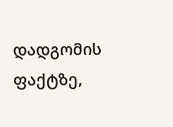დადგომის ფაქტზე,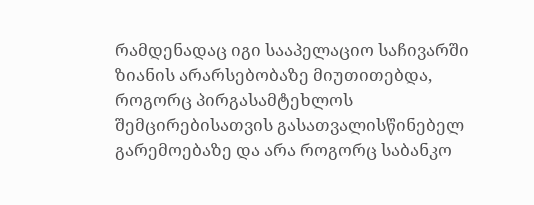რამდენადაც იგი სააპელაციო საჩივარში ზიანის არარსებობაზე მიუთითებდა, როგორც პირგასამტეხლოს შემცირებისათვის გასათვალისწინებელ გარემოებაზე და არა როგორც საბანკო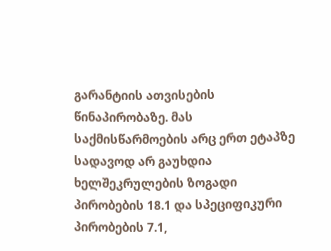გარანტიის ათვისების წინაპირობაზე. მას საქმისწარმოების არც ერთ ეტაპზე სადავოდ არ გაუხდია ხელშეკრულების ზოგადი პირობების 18.1 და სპეციფიკური პირობების 7.1,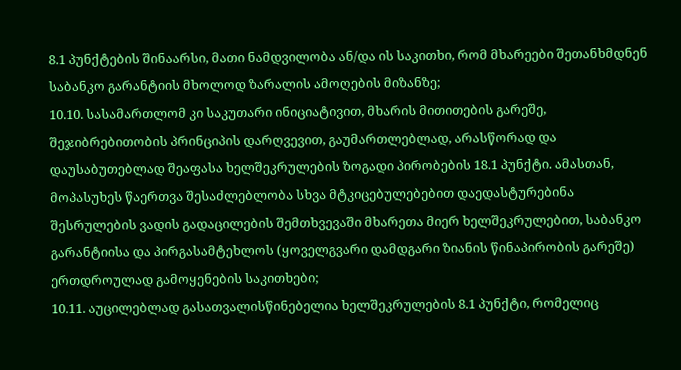8.1 პუნქტების შინაარსი, მათი ნამდვილობა ან/და ის საკითხი, რომ მხარეები შეთანხმდნენ საბანკო გარანტიის მხოლოდ ზარალის ამოღების მიზანზე;
10.10. სასამართლომ კი საკუთარი ინიციატივით, მხარის მითითების გარეშე, შეჯიბრებითობის პრინციპის დარღვევით, გაუმართლებლად, არასწორად და დაუსაბუთებლად შეაფასა ხელშეკრულების ზოგადი პირობების 18.1 პუნქტი. ამასთან, მოპასუხეს წაერთვა შესაძლებლობა სხვა მტკიცებულებებით დაედასტურებინა შესრულების ვადის გადაცილების შემთხვევაში მხარეთა მიერ ხელშეკრულებით, საბანკო გარანტიისა და პირგასამტეხლოს (ყოველგვარი დამდგარი ზიანის წინაპირობის გარეშე) ერთდროულად გამოყენების საკითხები;
10.11. აუცილებლად გასათვალისწინებელია ხელშეკრულების 8.1 პუნქტი, რომელიც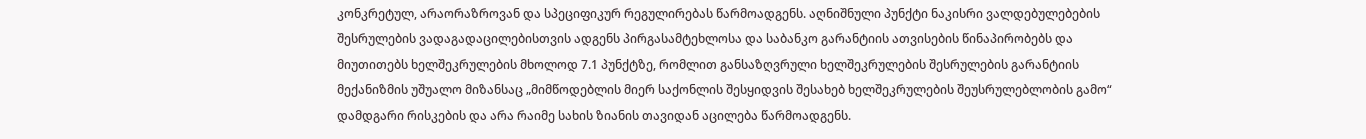კონკრეტულ, არაორაზროვან და სპეციფიკურ რეგულირებას წარმოადგენს. აღნიშნული პუნქტი ნაკისრი ვალდებულებების შესრულების ვადაგადაცილებისთვის ადგენს პირგასამტეხლოსა და საბანკო გარანტიის ათვისების წინაპირობებს და მიუთითებს ხელშეკრულების მხოლოდ 7.1 პუნქტზე, რომლით განსაზღვრული ხელშეკრულების შესრულების გარანტიის მექანიზმის უშუალო მიზანსაც „მიმწოდებლის მიერ საქონლის შესყიდვის შესახებ ხელშეკრულების შეუსრულებლობის გამო“ დამდგარი რისკების და არა რაიმე სახის ზიანის თავიდან აცილება წარმოადგენს.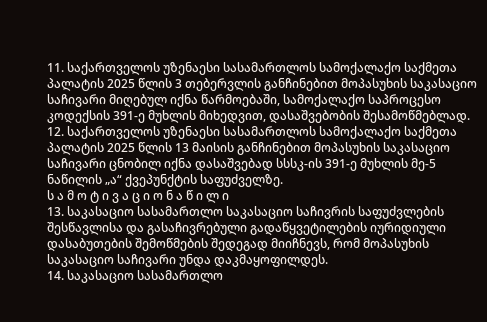11. საქართველოს უზენაესი სასამართლოს სამოქალაქო საქმეთა პალატის 2025 წლის 3 თებერვლის განჩინებით მოპასუხის საკასაციო საჩივარი მიღებულ იქნა წარმოებაში, სამოქალაქო საპროცესო კოდექსის 391-ე მუხლის მიხედვით, დასაშვებობის შესამოწმებლად.
12. საქართველოს უზენაესი სასამართლოს სამოქალაქო საქმეთა პალატის 2025 წლის 13 მაისის განჩინებით მოპასუხის საკასაციო საჩივარი ცნობილ იქნა დასაშვებად სსსკ-ის 391-ე მუხლის მე-5 ნაწილის „ა“ ქვეპუნქტის საფუძველზე.
ს ა მ ო ტ ი ვ ა ც ი ო ნ ა წ ი ლ ი
13. საკასაციო სასამართლო საკასაციო საჩივრის საფუძვლების შესწავლისა და გასაჩივრებული გადაწყვეტილების იურიდიული დასაბუთების შემოწმების შედეგად მიიჩნევს, რომ მოპასუხის საკასაციო საჩივარი უნდა დაკმაყოფილდეს.
14. საკასაციო სასამართლო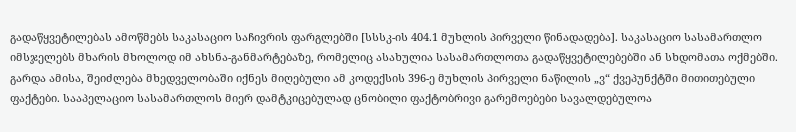გადაწყვეტილებას ამოწმებს საკასაციო საჩივრის ფარგლებში [სსსკ-ის 404.1 მუხლის პირველი წინადადება]. საკასაციო სასამართლო იმსჯელებს მხარის მხოლოდ იმ ახსნა-განმარტებაზე, რომელიც ასახულია სასამართლოთა გადაწყვეტილებებში ან სხდომათა ოქმებში. გარდა ამისა, შეიძლება მხედველობაში იქნეს მიღებული ამ კოდექსის 396-ე მუხლის პირველი ნაწილის „ვ“ ქვეპუნქტში მითითებული ფაქტები. სააპელაციო სასამართლოს მიერ დამტკიცებულად ცნობილი ფაქტობრივი გარემოებები სავალდებულოა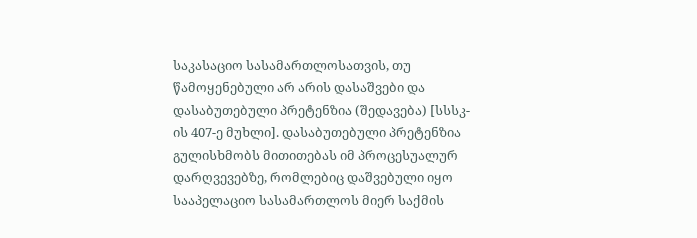საკასაციო სასამართლოსათვის, თუ წამოყენებული არ არის დასაშვები და დასაბუთებული პრეტენზია (შედავება) [სსსკ-ის 407-ე მუხლი]. დასაბუთებული პრეტენზია გულისხმობს მითითებას იმ პროცესუალურ დარღვევებზე, რომლებიც დაშვებული იყო სააპელაციო სასამართლოს მიერ საქმის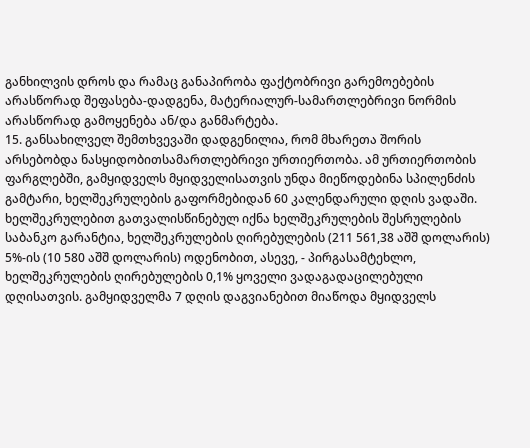განხილვის დროს და რამაც განაპირობა ფაქტობრივი გარემოებების არასწორად შეფასება-დადგენა, მატერიალურ-სამართლებრივი ნორმის არასწორად გამოყენება ან/და განმარტება.
15. განსახილველ შემთხვევაში დადგენილია, რომ მხარეთა შორის არსებობდა ნასყიდობითსამართლებრივი ურთიერთობა. ამ ურთიერთობის ფარგლებში, გამყიდველს მყიდველისათვის უნდა მიეწოდებინა სპილენძის გამტარი, ხელშეკრულების გაფორმებიდან 60 კალენდარული დღის ვადაში. ხელშეკრულებით გათვალისწინებულ იქნა ხელშეკრულების შესრულების საბანკო გარანტია, ხელშეკრულების ღირებულების (211 561,38 აშშ დოლარის) 5%-ის (10 580 აშშ დოლარის) ოდენობით, ასევე, - პირგასამტეხლო, ხელშეკრულების ღირებულების 0,1% ყოველი ვადაგადაცილებული დღისათვის. გამყიდველმა 7 დღის დაგვიანებით მიაწოდა მყიდველს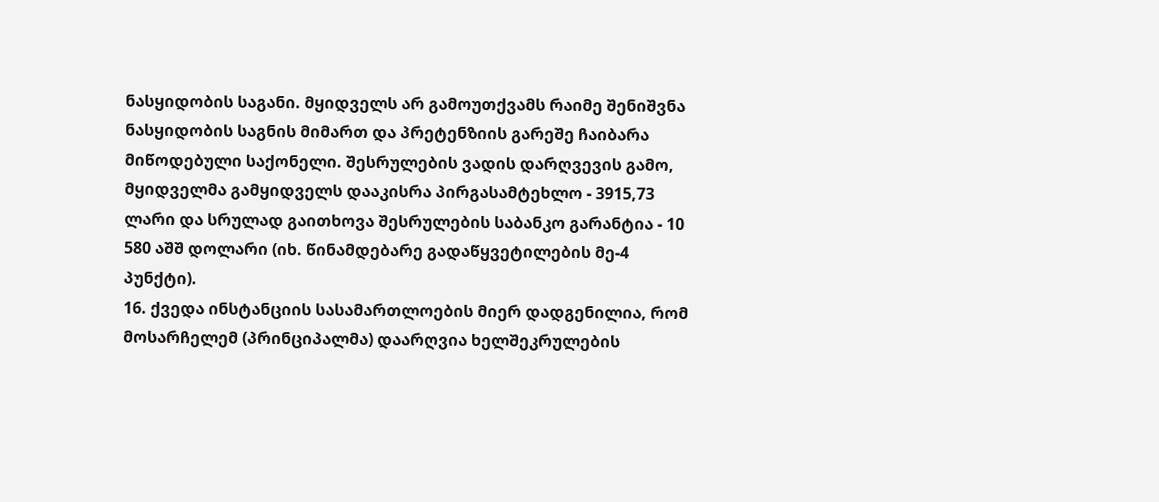ნასყიდობის საგანი. მყიდველს არ გამოუთქვამს რაიმე შენიშვნა ნასყიდობის საგნის მიმართ და პრეტენზიის გარეშე ჩაიბარა მიწოდებული საქონელი. შესრულების ვადის დარღვევის გამო, მყიდველმა გამყიდველს დააკისრა პირგასამტეხლო - 3915,73 ლარი და სრულად გაითხოვა შესრულების საბანკო გარანტია - 10 580 აშშ დოლარი (იხ. წინამდებარე გადაწყვეტილების მე-4 პუნქტი).
16. ქვედა ინსტანციის სასამართლოების მიერ დადგენილია, რომ მოსარჩელემ (პრინციპალმა) დაარღვია ხელშეკრულების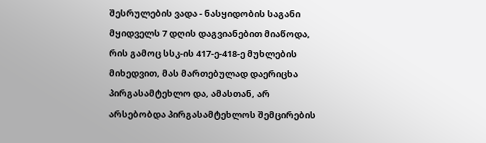შესრულების ვადა - ნასყიდობის საგანი მყიდველს 7 დღის დაგვიანებით მიაწოდა, რის გამოც სსკ-ის 417-ე-418-ე მუხლების მიხედვით, მას მართებულად დაერიცხა პირგასამტეხლო და, ამასთან, არ არსებობდა პირგასამტეხლოს შემცირების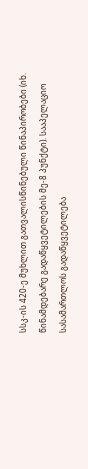სსკ-ის 420-ე მუხლით გათვალისწინებული წინაპირობები (იხ. წინამდებარე გადაწყვეტილების მე-8 პუნქტი). სააპელაციო სასამართლოს გადაწყვეტილება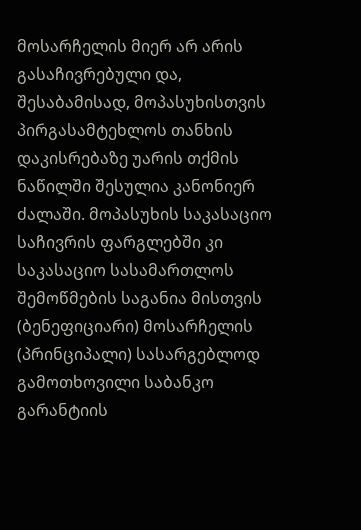მოსარჩელის მიერ არ არის გასაჩივრებული და, შესაბამისად, მოპასუხისთვის პირგასამტეხლოს თანხის დაკისრებაზე უარის თქმის ნაწილში შესულია კანონიერ ძალაში. მოპასუხის საკასაციო საჩივრის ფარგლებში კი საკასაციო სასამართლოს შემოწმების საგანია მისთვის (ბენეფიციარი) მოსარჩელის (პრინციპალი) სასარგებლოდ გამოთხოვილი საბანკო გარანტიის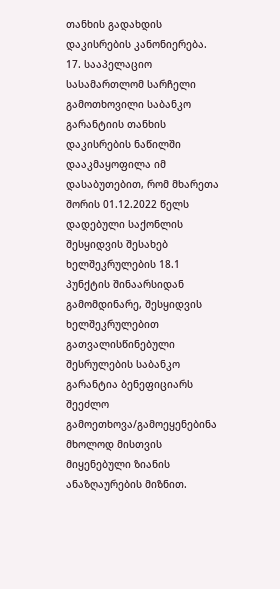თანხის გადახდის დაკისრების კანონიერება.
17. სააპელაციო სასამართლომ სარჩელი გამოთხოვილი საბანკო გარანტიის თანხის დაკისრების ნაწილში დააკმაყოფილა იმ დასაბუთებით, რომ მხარეთა შორის 01.12.2022 წელს დადებული საქონლის შესყიდვის შესახებ ხელშეკრულების 18.1 პუნქტის შინაარსიდან გამომდინარე, შესყიდვის ხელშეკრულებით გათვალისწინებული შესრულების საბანკო გარანტია ბენეფიციარს შეეძლო გამოეთხოვა/გამოეყენებინა მხოლოდ მისთვის მიყენებული ზიანის ანაზღაურების მიზნით.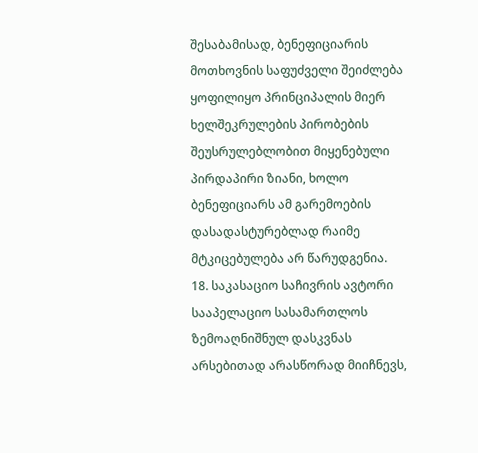შესაბამისად, ბენეფიციარის მოთხოვნის საფუძველი შეიძლება ყოფილიყო პრინციპალის მიერ ხელშეკრულების პირობების შეუსრულებლობით მიყენებული პირდაპირი ზიანი, ხოლო ბენეფიციარს ამ გარემოების დასადასტურებლად რაიმე მტკიცებულება არ წარუდგენია.
18. საკასაციო საჩივრის ავტორი სააპელაციო სასამართლოს ზემოაღნიშნულ დასკვნას არსებითად არასწორად მიიჩნევს,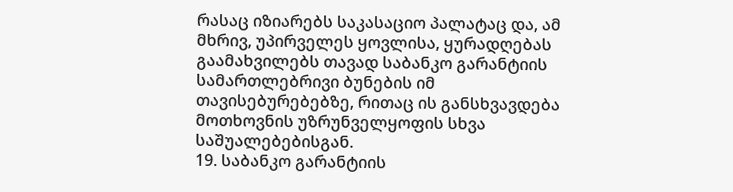რასაც იზიარებს საკასაციო პალატაც და, ამ მხრივ, უპირველეს ყოვლისა, ყურადღებას გაამახვილებს თავად საბანკო გარანტიის სამართლებრივი ბუნების იმ თავისებურებებზე, რითაც ის განსხვავდება მოთხოვნის უზრუნველყოფის სხვა საშუალებებისგან.
19. საბანკო გარანტიის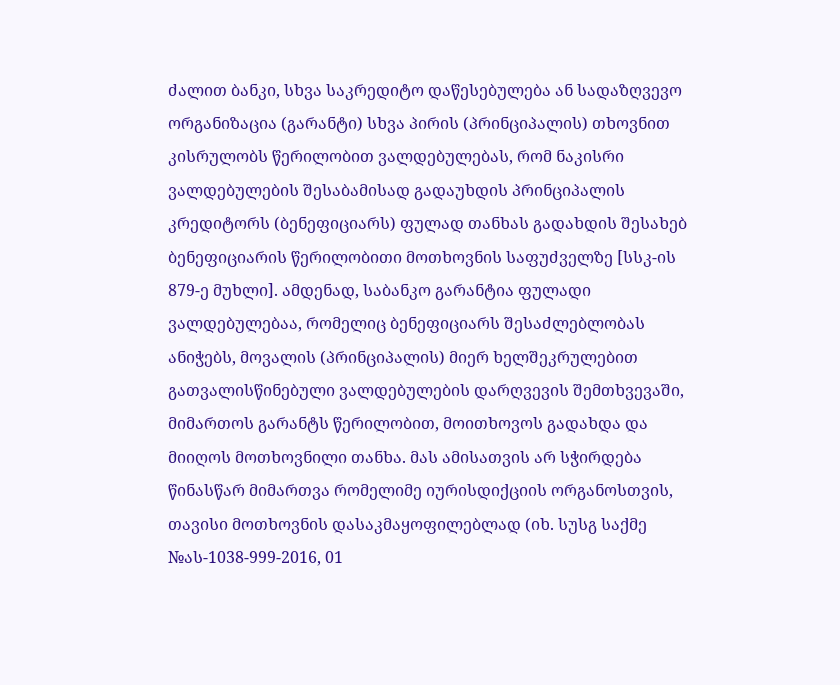ძალით ბანკი, სხვა საკრედიტო დაწესებულება ან სადაზღვევო ორგანიზაცია (გარანტი) სხვა პირის (პრინციპალის) თხოვნით კისრულობს წერილობით ვალდებულებას, რომ ნაკისრი ვალდებულების შესაბამისად გადაუხდის პრინციპალის კრედიტორს (ბენეფიციარს) ფულად თანხას გადახდის შესახებ ბენეფიციარის წერილობითი მოთხოვნის საფუძველზე [სსკ-ის 879-ე მუხლი]. ამდენად, საბანკო გარანტია ფულადი ვალდებულებაა, რომელიც ბენეფიციარს შესაძლებლობას ანიჭებს, მოვალის (პრინციპალის) მიერ ხელშეკრულებით გათვალისწინებული ვალდებულების დარღვევის შემთხვევაში, მიმართოს გარანტს წერილობით, მოითხოვოს გადახდა და მიიღოს მოთხოვნილი თანხა. მას ამისათვის არ სჭირდება წინასწარ მიმართვა რომელიმე იურისდიქციის ორგანოსთვის, თავისი მოთხოვნის დასაკმაყოფილებლად (იხ. სუსგ საქმე №ას-1038-999-2016, 01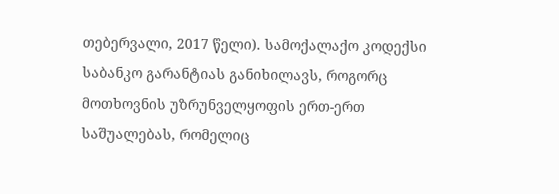თებერვალი, 2017 წელი). სამოქალაქო კოდექსი საბანკო გარანტიას განიხილავს, როგორც მოთხოვნის უზრუნველყოფის ერთ-ერთ საშუალებას, რომელიც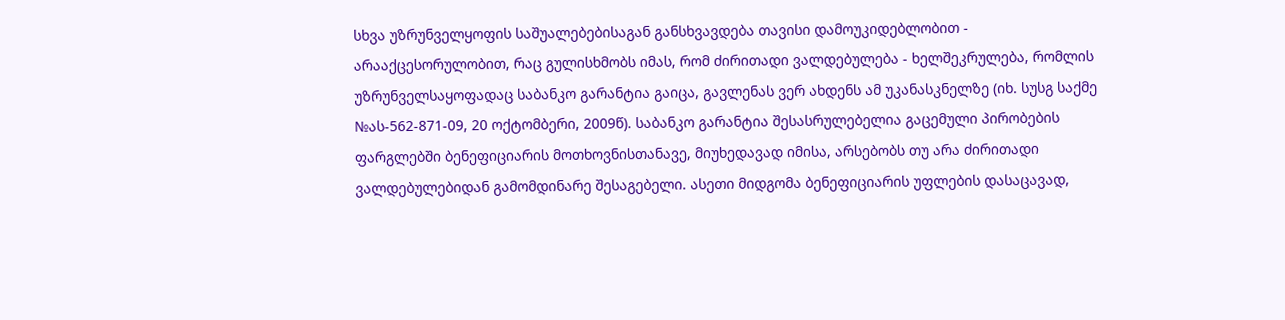სხვა უზრუნველყოფის საშუალებებისაგან განსხვავდება თავისი დამოუკიდებლობით - არააქცესორულობით, რაც გულისხმობს იმას, რომ ძირითადი ვალდებულება - ხელშეკრულება, რომლის უზრუნველსაყოფადაც საბანკო გარანტია გაიცა, გავლენას ვერ ახდენს ამ უკანასკნელზე (იხ. სუსგ საქმე №ას-562-871-09, 20 ოქტომბერი, 2009წ). საბანკო გარანტია შესასრულებელია გაცემული პირობების ფარგლებში ბენეფიციარის მოთხოვნისთანავე, მიუხედავად იმისა, არსებობს თუ არა ძირითადი ვალდებულებიდან გამომდინარე შესაგებელი. ასეთი მიდგომა ბენეფიციარის უფლების დასაცავად,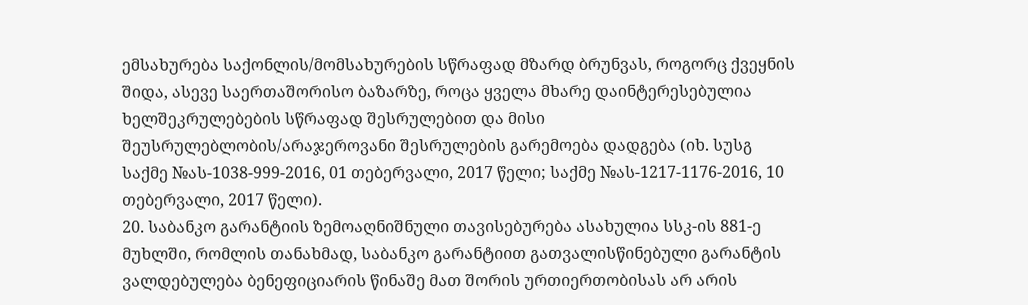ემსახურება საქონლის/მომსახურების სწრაფად მზარდ ბრუნვას, როგორც ქვეყნის შიდა, ასევე საერთაშორისო ბაზარზე, როცა ყველა მხარე დაინტერესებულია ხელშეკრულებების სწრაფად შესრულებით და მისი შეუსრულებლობის/არაჯეროვანი შესრულების გარემოება დადგება (იხ. სუსგ საქმე №ას-1038-999-2016, 01 თებერვალი, 2017 წელი; საქმე №ას-1217-1176-2016, 10 თებერვალი, 2017 წელი).
20. საბანკო გარანტიის ზემოაღნიშნული თავისებურება ასახულია სსკ-ის 881-ე მუხლში, რომლის თანახმად, საბანკო გარანტიით გათვალისწინებული გარანტის ვალდებულება ბენეფიციარის წინაშე მათ შორის ურთიერთობისას არ არის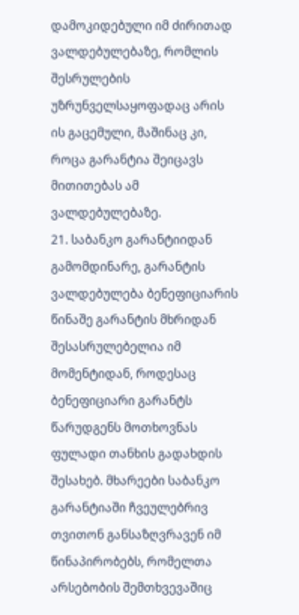დამოკიდებული იმ ძირითად ვალდებულებაზე, რომლის შესრულების უზრუნველსაყოფადაც არის ის გაცემული, მაშინაც კი, როცა გარანტია შეიცავს მითითებას ამ ვალდებულებაზე.
21. საბანკო გარანტიიდან გამომდინარე, გარანტის ვალდებულება ბენეფიციარის წინაშე გარანტის მხრიდან შესასრულებელია იმ მომენტიდან, როდესაც ბენეფიციარი გარანტს წარუდგენს მოთხოვნას ფულადი თანხის გადახდის შესახებ. მხარეები საბანკო გარანტიაში ჩვეულებრივ თვითონ განსაზღვრავენ იმ წინაპირობებს, რომელთა არსებობის შემთხვევაშიც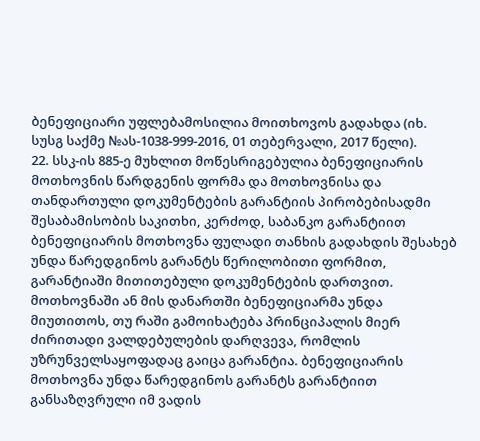ბენეფიციარი უფლებამოსილია მოითხოვოს გადახდა (იხ. სუსგ საქმე №ას-1038-999-2016, 01 თებერვალი, 2017 წელი).
22. სსკ-ის 885-ე მუხლით მოწესრიგებულია ბენეფიციარის მოთხოვნის წარდგენის ფორმა და მოთხოვნისა და თანდართული დოკუმენტების გარანტიის პირობებისადმი შესაბამისობის საკითხი, კერძოდ, საბანკო გარანტიით ბენეფიციარის მოთხოვნა ფულადი თანხის გადახდის შესახებ უნდა წარედგინოს გარანტს წერილობითი ფორმით, გარანტიაში მითითებული დოკუმენტების დართვით. მოთხოვნაში ან მის დანართში ბენეფიციარმა უნდა მიუთითოს, თუ რაში გამოიხატება პრინციპალის მიერ ძირითადი ვალდებულების დარღვევა, რომლის უზრუნველსაყოფადაც გაიცა გარანტია. ბენეფიციარის მოთხოვნა უნდა წარედგინოს გარანტს გარანტიით განსაზღვრული იმ ვადის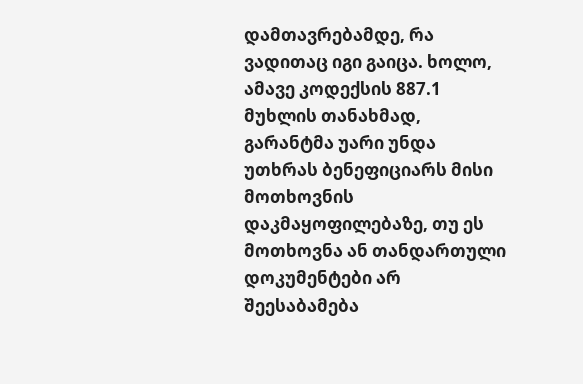დამთავრებამდე, რა ვადითაც იგი გაიცა. ხოლო, ამავე კოდექსის 887.1 მუხლის თანახმად, გარანტმა უარი უნდა უთხრას ბენეფიციარს მისი მოთხოვნის დაკმაყოფილებაზე, თუ ეს მოთხოვნა ან თანდართული დოკუმენტები არ შეესაბამება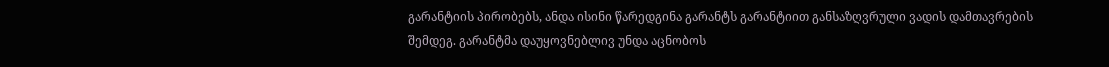გარანტიის პირობებს, ანდა ისინი წარედგინა გარანტს გარანტიით განსაზღვრული ვადის დამთავრების შემდეგ. გარანტმა დაუყოვნებლივ უნდა აცნობოს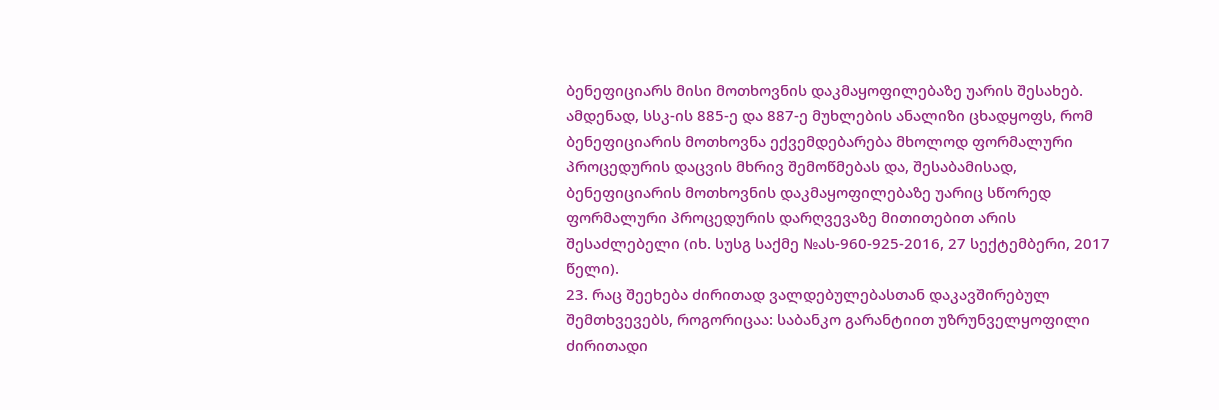ბენეფიციარს მისი მოთხოვნის დაკმაყოფილებაზე უარის შესახებ. ამდენად, სსკ-ის 885-ე და 887-ე მუხლების ანალიზი ცხადყოფს, რომ ბენეფიციარის მოთხოვნა ექვემდებარება მხოლოდ ფორმალური პროცედურის დაცვის მხრივ შემოწმებას და, შესაბამისად, ბენეფიციარის მოთხოვნის დაკმაყოფილებაზე უარიც სწორედ ფორმალური პროცედურის დარღვევაზე მითითებით არის შესაძლებელი (იხ. სუსგ საქმე №ას-960-925-2016, 27 სექტემბერი, 2017 წელი).
23. რაც შეეხება ძირითად ვალდებულებასთან დაკავშირებულ შემთხვევებს, როგორიცაა: საბანკო გარანტიით უზრუნველყოფილი ძირითადი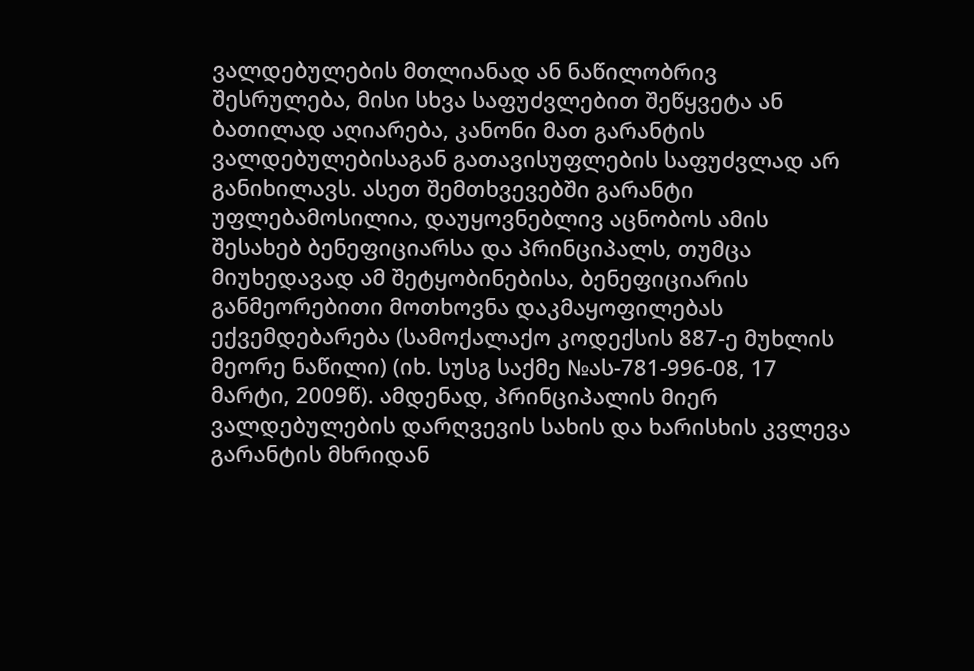ვალდებულების მთლიანად ან ნაწილობრივ შესრულება, მისი სხვა საფუძვლებით შეწყვეტა ან ბათილად აღიარება, კანონი მათ გარანტის ვალდებულებისაგან გათავისუფლების საფუძვლად არ განიხილავს. ასეთ შემთხვევებში გარანტი უფლებამოსილია, დაუყოვნებლივ აცნობოს ამის შესახებ ბენეფიციარსა და პრინციპალს, თუმცა მიუხედავად ამ შეტყობინებისა, ბენეფიციარის განმეორებითი მოთხოვნა დაკმაყოფილებას ექვემდებარება (სამოქალაქო კოდექსის 887-ე მუხლის მეორე ნაწილი) (იხ. სუსგ საქმე №ას-781-996-08, 17 მარტი, 2009წ). ამდენად, პრინციპალის მიერ ვალდებულების დარღვევის სახის და ხარისხის კვლევა გარანტის მხრიდან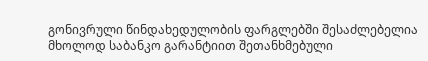გონივრული წინდახედულობის ფარგლებში შესაძლებელია მხოლოდ საბანკო გარანტიით შეთანხმებული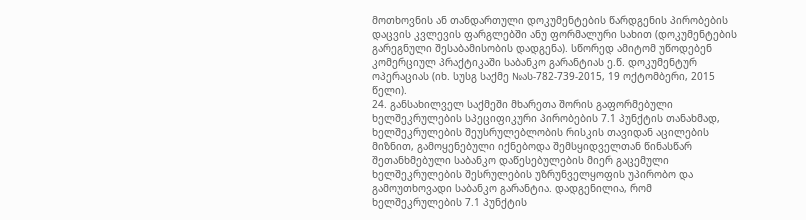მოთხოვნის ან თანდართული დოკუმენტების წარდგენის პირობების დაცვის კვლევის ფარგლებში ანუ ფორმალური სახით (დოკუმენტების გარეგნული შესაბამისობის დადგენა). სწორედ ამიტომ უწოდებენ კომერციულ პრაქტიკაში საბანკო გარანტიას ე.წ. დოკუმენტურ ოპერაციას (იხ. სუსგ საქმე №ას-782-739-2015, 19 ოქტომბერი, 2015 წელი).
24. განსახილველ საქმეში მხარეთა შორის გაფორმებული ხელშეკრულების სპეციფიკური პირობების 7.1 პუნქტის თანახმად, ხელშეკრულების შეუსრულებლობის რისკის თავიდან აცილების მიზნით, გამოყენებული იქნებოდა შემსყიდველთან წინასწარ შეთანხმებული საბანკო დაწესებულების მიერ გაცემული ხელშეკრულების შესრულების უზრუნველყოფის უპირობო და გამოუთხოვადი საბანკო გარანტია. დადგენილია, რომ ხელშეკრულების 7.1 პუნქტის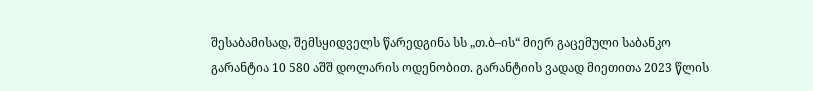შესაბამისად, შემსყიდველს წარედგინა სს „თ.ბ–ის“ მიერ გაცემული საბანკო გარანტია 10 580 აშშ დოლარის ოდენობით. გარანტიის ვადად მიეთითა 2023 წლის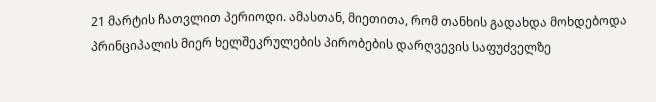21 მარტის ჩათვლით პერიოდი. ამასთან, მიეთითა, რომ თანხის გადახდა მოხდებოდა პრინციპალის მიერ ხელშეკრულების პირობების დარღვევის საფუძველზე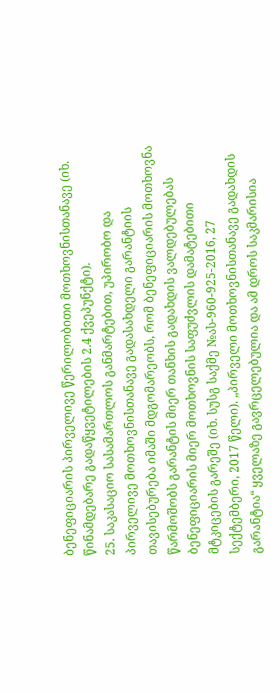ბენეფიციარის პირველივე წერილობითი მოთხოვნისთანავე (იხ. წინამდებარე გადაწყვეტილების 2.4 ქვეპუნქტი).
25. საკასაციო სასამართლოს განმარტებით, უპირობო და პირველივე მოთხოვნისთანავე გადასახდელი გარანტიის თავისებურება იმაში მდგომარეობს, რომ ბენეფიციარის მოთხოვნა წარმოშობს გარანტის მიერ თანხის გადახდის ვალდებულებას ბენეფიციარის მიერ მოთხოვნის საფუძვლის დამატებითი მტკიცების გარეშე (იხ. სუსგ საქმე №ას-960-925-2016, 27 სექტემბერი, 2017 წელი). „პირველი მოთხოვნისთანავე გადახდის გარანტია“ ყველაზე გავრცელებულია და ამ დროს საკმარისია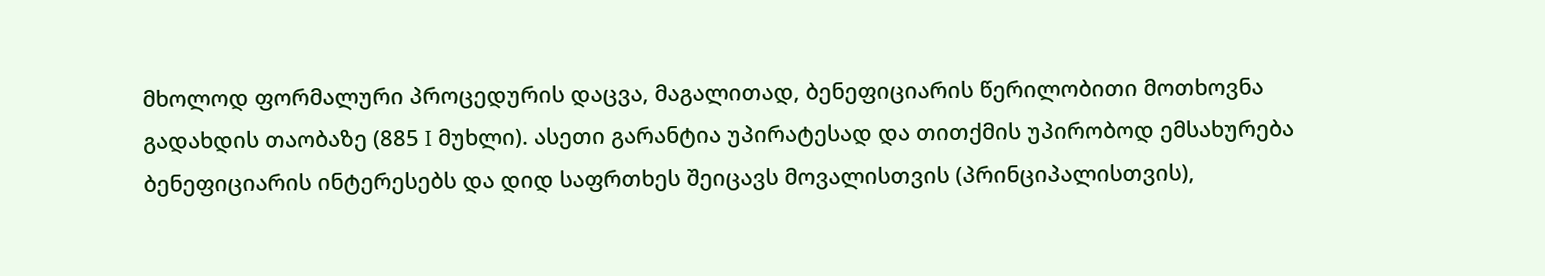მხოლოდ ფორმალური პროცედურის დაცვა, მაგალითად, ბენეფიციარის წერილობითი მოთხოვნა გადახდის თაობაზე (885 I მუხლი). ასეთი გარანტია უპირატესად და თითქმის უპირობოდ ემსახურება ბენეფიციარის ინტერესებს და დიდ საფრთხეს შეიცავს მოვალისთვის (პრინციპალისთვის),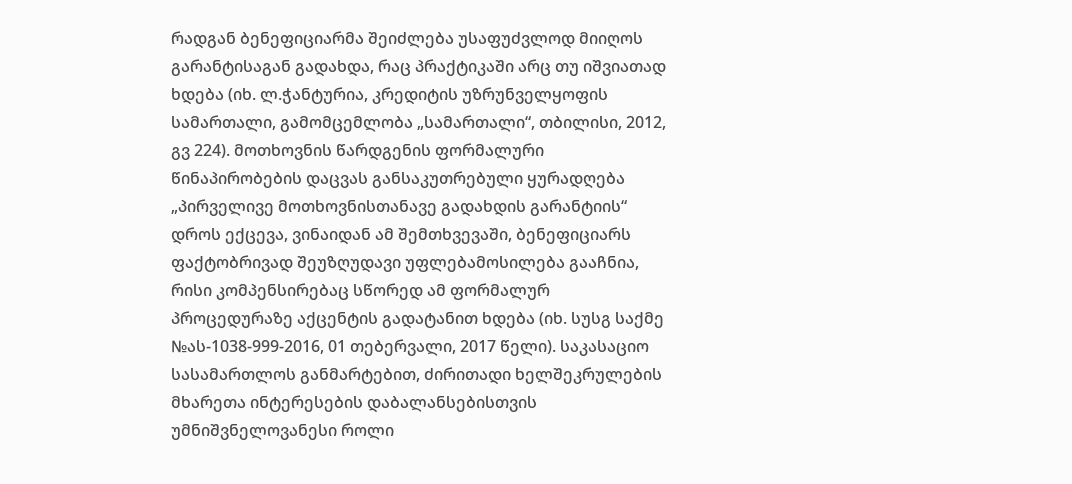რადგან ბენეფიციარმა შეიძლება უსაფუძვლოდ მიიღოს გარანტისაგან გადახდა, რაც პრაქტიკაში არც თუ იშვიათად ხდება (იხ. ლ.ჭანტურია, კრედიტის უზრუნველყოფის სამართალი, გამომცემლობა „სამართალი“, თბილისი, 2012, გვ 224). მოთხოვნის წარდგენის ფორმალური წინაპირობების დაცვას განსაკუთრებული ყურადღება „პირველივე მოთხოვნისთანავე გადახდის გარანტიის“ დროს ექცევა, ვინაიდან ამ შემთხვევაში, ბენეფიციარს ფაქტობრივად შეუზღუდავი უფლებამოსილება გააჩნია, რისი კომპენსირებაც სწორედ ამ ფორმალურ პროცედურაზე აქცენტის გადატანით ხდება (იხ. სუსგ საქმე №ას-1038-999-2016, 01 თებერვალი, 2017 წელი). საკასაციო სასამართლოს განმარტებით, ძირითადი ხელშეკრულების მხარეთა ინტერესების დაბალანსებისთვის უმნიშვნელოვანესი როლი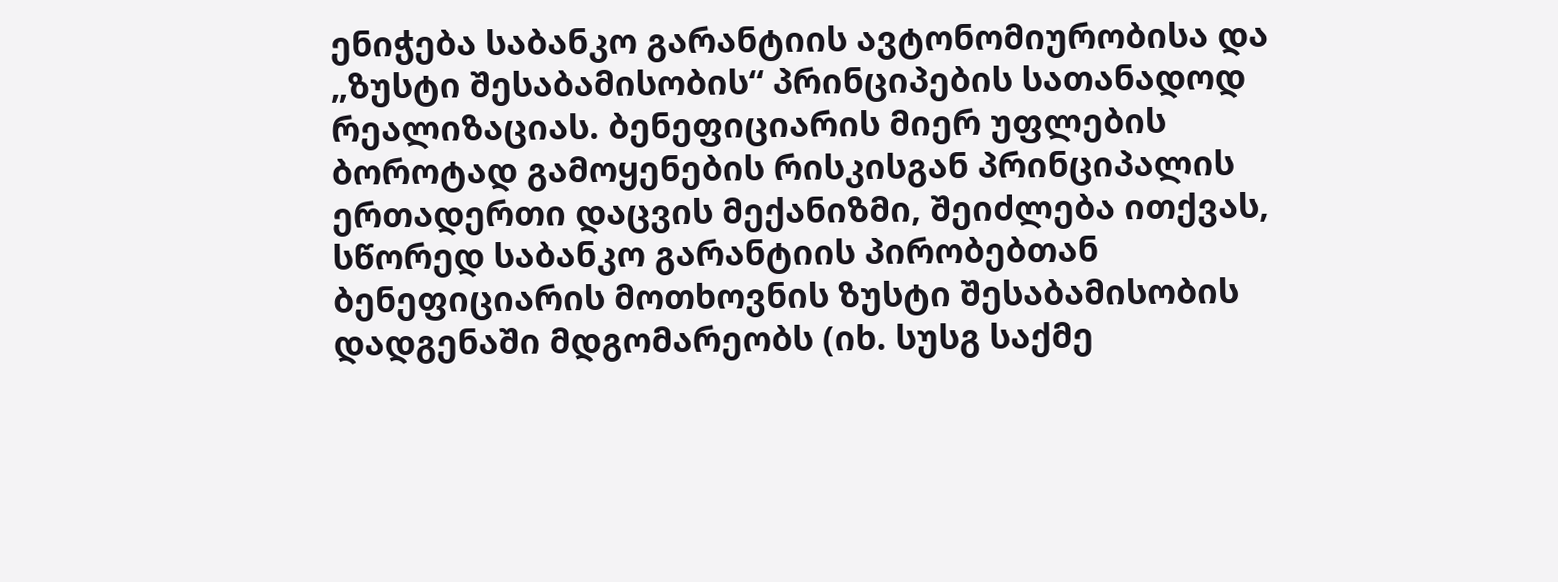ენიჭება საბანკო გარანტიის ავტონომიურობისა და „ზუსტი შესაბამისობის“ პრინციპების სათანადოდ რეალიზაციას. ბენეფიციარის მიერ უფლების ბოროტად გამოყენების რისკისგან პრინციპალის ერთადერთი დაცვის მექანიზმი, შეიძლება ითქვას, სწორედ საბანკო გარანტიის პირობებთან ბენეფიციარის მოთხოვნის ზუსტი შესაბამისობის დადგენაში მდგომარეობს (იხ. სუსგ საქმე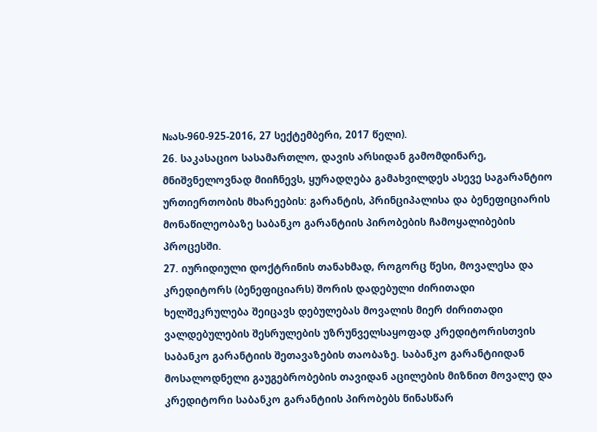№ას-960-925-2016, 27 სექტემბერი, 2017 წელი).
26. საკასაციო სასამართლო, დავის არსიდან გამომდინარე, მნიშვნელოვნად მიიჩნევს, ყურადღება გამახვილდეს ასევე საგარანტიო ურთიერთობის მხარეების: გარანტის, პრინციპალისა და ბენეფიციარის მონაწილეობაზე საბანკო გარანტიის პირობების ჩამოყალიბების პროცესში.
27. იურიდიული დოქტრინის თანახმად, როგორც წესი, მოვალესა და კრედიტორს (ბენეფიციარს) შორის დადებული ძირითადი ხელშეკრულება შეიცავს დებულებას მოვალის მიერ ძირითადი ვალდებულების შესრულების უზრუნველსაყოფად კრედიტორისთვის საბანკო გარანტიის შეთავაზების თაობაზე. საბანკო გარანტიიდან მოსალოდნელი გაუგებრობების თავიდან აცილების მიზნით მოვალე და კრედიტორი საბანკო გარანტიის პირობებს წინასწარ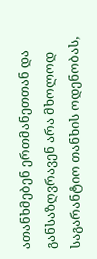ათანხმებენ ერთმანეთთან და განსაზღვრავენ არა მხოლოდ საგარანტიო თანხის ოდენობას,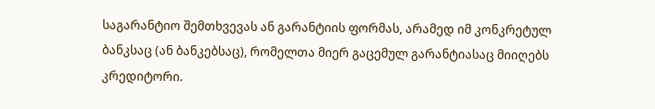საგარანტიო შემთხვევას ან გარანტიის ფორმას, არამედ იმ კონკრეტულ ბანკსაც (ან ბანკებსაც), რომელთა მიერ გაცემულ გარანტიასაც მიიღებს კრედიტორი.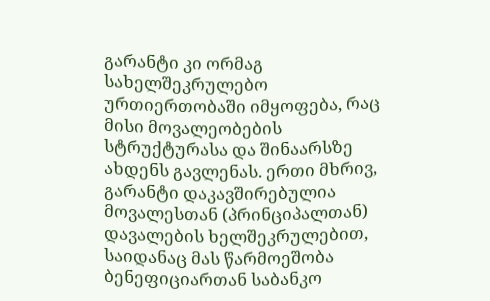გარანტი კი ორმაგ სახელშეკრულებო ურთიერთობაში იმყოფება, რაც მისი მოვალეობების სტრუქტურასა და შინაარსზე ახდენს გავლენას. ერთი მხრივ, გარანტი დაკავშირებულია მოვალესთან (პრინციპალთან) დავალების ხელშეკრულებით, საიდანაც მას წარმოეშობა ბენეფიციართან საბანკო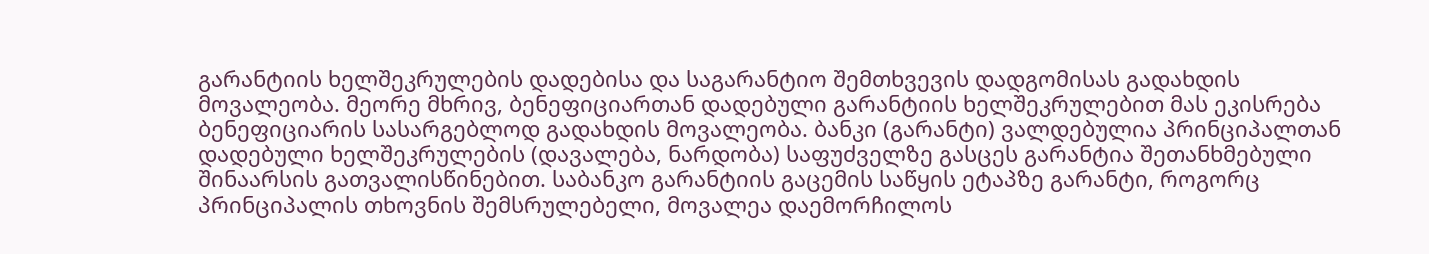გარანტიის ხელშეკრულების დადებისა და საგარანტიო შემთხვევის დადგომისას გადახდის მოვალეობა. მეორე მხრივ, ბენეფიციართან დადებული გარანტიის ხელშეკრულებით მას ეკისრება ბენეფიციარის სასარგებლოდ გადახდის მოვალეობა. ბანკი (გარანტი) ვალდებულია პრინციპალთან დადებული ხელშეკრულების (დავალება, ნარდობა) საფუძველზე გასცეს გარანტია შეთანხმებული შინაარსის გათვალისწინებით. საბანკო გარანტიის გაცემის საწყის ეტაპზე გარანტი, როგორც პრინციპალის თხოვნის შემსრულებელი, მოვალეა დაემორჩილოს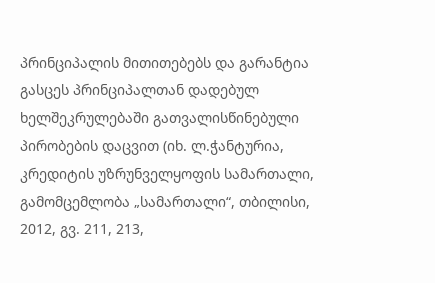პრინციპალის მითითებებს და გარანტია გასცეს პრინციპალთან დადებულ ხელშეკრულებაში გათვალისწინებული პირობების დაცვით (იხ. ლ.ჭანტურია, კრედიტის უზრუნველყოფის სამართალი, გამომცემლობა „სამართალი“, თბილისი, 2012, გვ. 211, 213,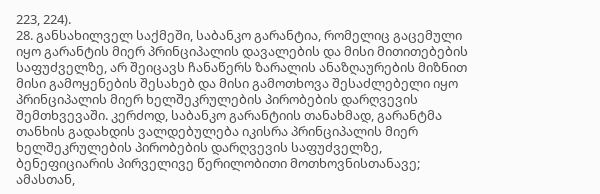223, 224).
28. განსახილველ საქმეში, საბანკო გარანტია, რომელიც გაცემული იყო გარანტის მიერ პრინციპალის დავალების და მისი მითითებების საფუძველზე, არ შეიცავს ჩანაწერს ზარალის ანაზღაურების მიზნით მისი გამოყენების შესახებ და მისი გამოთხოვა შესაძლებელი იყო პრინციპალის მიერ ხელშეკრულების პირობების დარღვევის შემთხვევაში. კერძოდ, საბანკო გარანტიის თანახმად, გარანტმა თანხის გადახდის ვალდებულება იკისრა პრინციპალის მიერ ხელშეკრულების პირობების დარღვევის საფუძველზე, ბენეფიციარის პირველივე წერილობითი მოთხოვნისთანავე; ამასთან,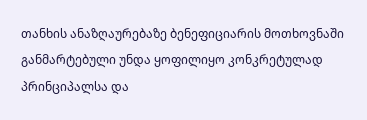თანხის ანაზღაურებაზე ბენეფიციარის მოთხოვნაში განმარტებული უნდა ყოფილიყო კონკრეტულად პრინციპალსა და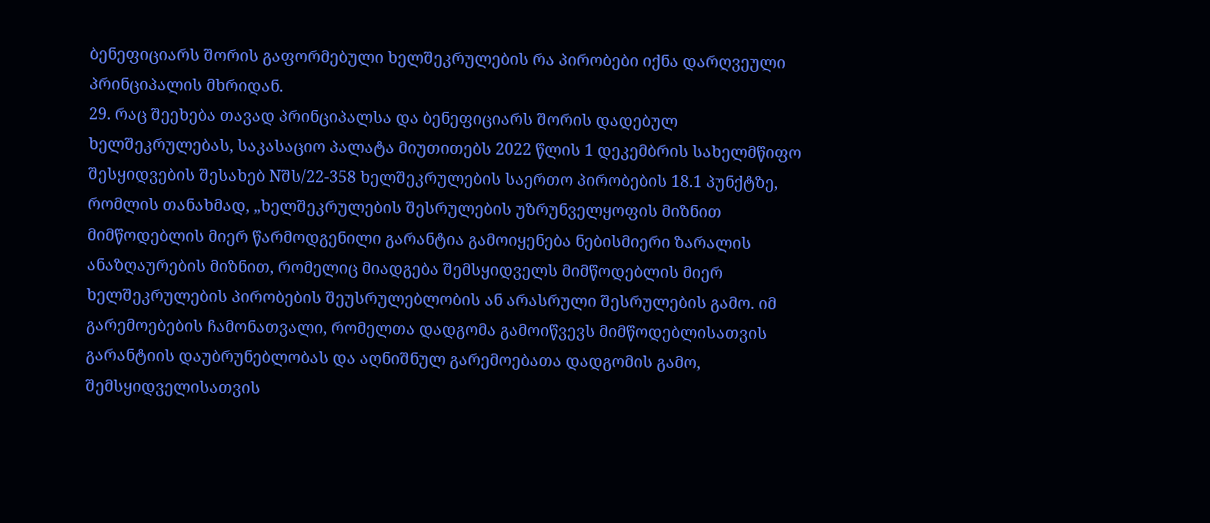ბენეფიციარს შორის გაფორმებული ხელშეკრულების რა პირობები იქნა დარღვეული პრინციპალის მხრიდან.
29. რაც შეეხება თავად პრინციპალსა და ბენეფიციარს შორის დადებულ ხელშეკრულებას, საკასაციო პალატა მიუთითებს 2022 წლის 1 დეკემბრის სახელმწიფო შესყიდვების შესახებ Nშს/22-358 ხელშეკრულების საერთო პირობების 18.1 პუნქტზე, რომლის თანახმად, „ხელშეკრულების შესრულების უზრუნველყოფის მიზნით მიმწოდებლის მიერ წარმოდგენილი გარანტია გამოიყენება ნებისმიერი ზარალის ანაზღაურების მიზნით, რომელიც მიადგება შემსყიდველს მიმწოდებლის მიერ ხელშეკრულების პირობების შეუსრულებლობის ან არასრული შესრულების გამო. იმ გარემოებების ჩამონათვალი, რომელთა დადგომა გამოიწვევს მიმწოდებლისათვის გარანტიის დაუბრუნებლობას და აღნიშნულ გარემოებათა დადგომის გამო, შემსყიდველისათვის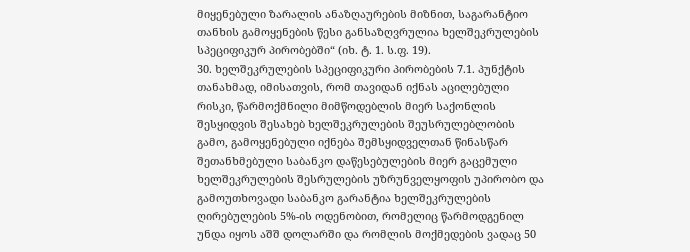მიყენებული ზარალის ანაზღაურების მიზნით, საგარანტიო თანხის გამოყენების წესი განსაზღვრულია ხელშეკრულების სპეციფიკურ პირობებში“ (იხ. ტ. 1. ს.ფ. 19).
30. ხელშეკრულების სპეციფიკური პირობების 7.1. პუნქტის თანახმად, იმისათვის, რომ თავიდან იქნას აცილებული რისკი, წარმოქმნილი მიმწოდებლის მიერ საქონლის შესყიდვის შესახებ ხელშეკრულების შეუსრულებლობის გამო, გამოყენებული იქნება შემსყიდველთან წინასწარ შეთანხმებული საბანკო დაწესებულების მიერ გაცემული ხელშეკრულების შესრულების უზრუნველყოფის უპირობო და გამოუთხოვადი საბანკო გარანტია ხელშეკრულების ღირებულების 5%-ის ოდენობით, რომელიც წარმოდგენილ უნდა იყოს აშშ დოლარში და რომლის მოქმედების ვადაც 50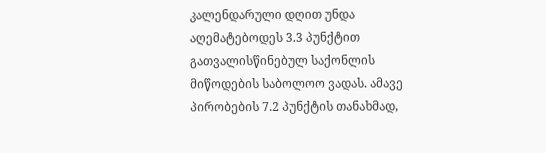კალენდარული დღით უნდა აღემატებოდეს 3.3 პუნქტით გათვალისწინებულ საქონლის მიწოდების საბოლოო ვადას. ამავე პირობების 7.2 პუნქტის თანახმად,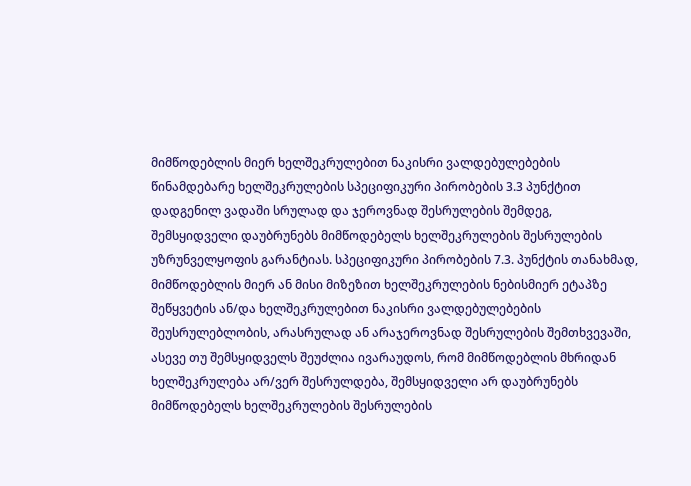მიმწოდებლის მიერ ხელშეკრულებით ნაკისრი ვალდებულებების წინამდებარე ხელშეკრულების სპეციფიკური პირობების 3.3 პუნქტით დადგენილ ვადაში სრულად და ჯეროვნად შესრულების შემდეგ, შემსყიდველი დაუბრუნებს მიმწოდებელს ხელშეკრულების შესრულების უზრუნველყოფის გარანტიას. სპეციფიკური პირობების 7.3. პუნქტის თანახმად, მიმწოდებლის მიერ ან მისი მიზეზით ხელშეკრულების ნებისმიერ ეტაპზე შეწყვეტის ან/და ხელშეკრულებით ნაკისრი ვალდებულებების შეუსრულებლობის, არასრულად ან არაჯეროვნად შესრულების შემთხვევაში, ასევე თუ შემსყიდველს შეუძლია ივარაუდოს, რომ მიმწოდებლის მხრიდან ხელშეკრულება არ/ვერ შესრულდება, შემსყიდველი არ დაუბრუნებს მიმწოდებელს ხელშეკრულების შესრულების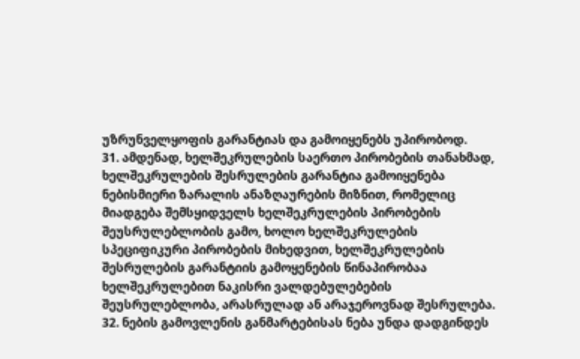უზრუნველყოფის გარანტიას და გამოიყენებს უპირობოდ.
31. ამდენად, ხელშეკრულების საერთო პირობების თანახმად, ხელშეკრულების შესრულების გარანტია გამოიყენება ნებისმიერი ზარალის ანაზღაურების მიზნით, რომელიც მიადგება შემსყიდველს ხელშეკრულების პირობების შეუსრულებლობის გამო, ხოლო ხელშეკრულების სპეციფიკური პირობების მიხედვით, ხელშეკრულების შესრულების გარანტიის გამოყენების წინაპირობაა ხელშეკრულებით ნაკისრი ვალდებულებების შეუსრულებლობა, არასრულად ან არაჯეროვნად შესრულება.
32. ნების გამოვლენის განმარტებისას ნება უნდა დადგინდეს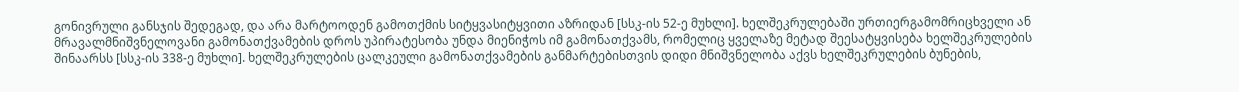გონივრული განსჯის შედეგად, და არა მარტოოდენ გამოთქმის სიტყვასიტყვითი აზრიდან [სსკ-ის 52-ე მუხლი]. ხელშეკრულებაში ურთიერგამომრიცხველი ან მრავალმნიშვნელოვანი გამონათქვამების დროს უპირატესობა უნდა მიენიჭოს იმ გამონათქვამს, რომელიც ყველაზე მეტად შეესატყვისება ხელშეკრულების შინაარსს [სსკ-ის 338-ე მუხლი]. ხელშეკრულების ცალკეული გამონათქვამების განმარტებისთვის დიდი მნიშვნელობა აქვს ხელშეკრულების ბუნების,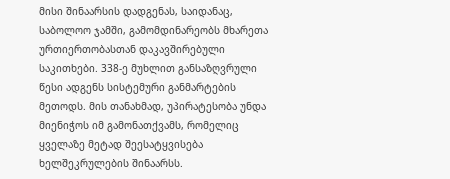მისი შინაარსის დადგენას, საიდანაც, საბოლოო ჯამში, გამომდინარეობს მხარეთა ურთიერთობასთან დაკავშირებული საკითხები. 338-ე მუხლით განსაზღვრული წესი ადგენს სისტემური განმარტების მეთოდს. მის თანახმად, უპირატესობა უნდა მიენიჭოს იმ გამონათქვამს, რომელიც ყველაზე მეტად შეესატყვისება ხელშეკრულების შინაარსს.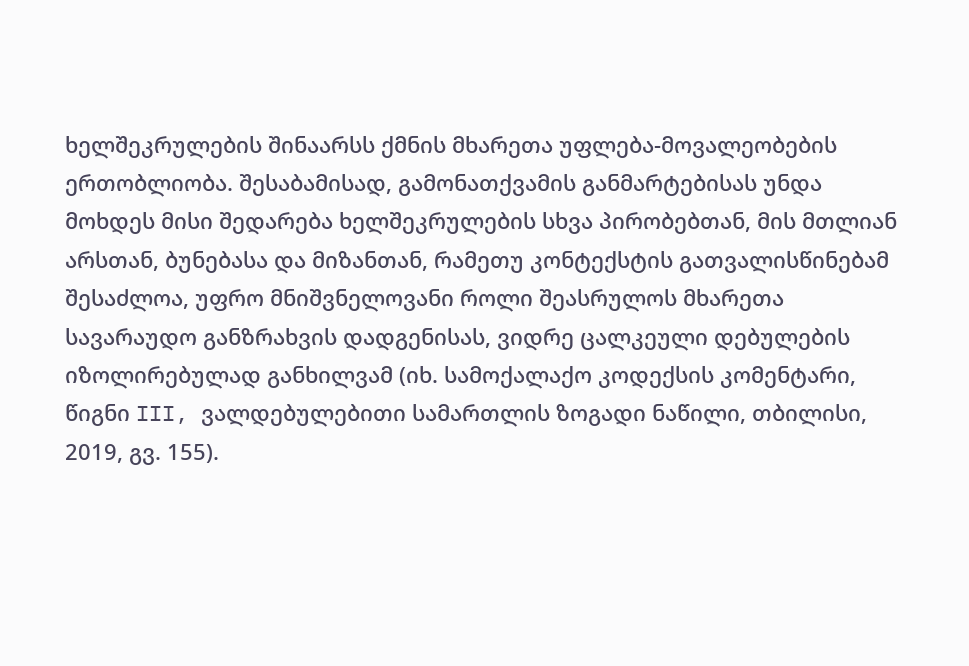ხელშეკრულების შინაარსს ქმნის მხარეთა უფლება-მოვალეობების ერთობლიობა. შესაბამისად, გამონათქვამის განმარტებისას უნდა მოხდეს მისი შედარება ხელშეკრულების სხვა პირობებთან, მის მთლიან არსთან, ბუნებასა და მიზანთან, რამეთუ კონტექსტის გათვალისწინებამ შესაძლოა, უფრო მნიშვნელოვანი როლი შეასრულოს მხარეთა სავარაუდო განზრახვის დადგენისას, ვიდრე ცალკეული დებულების იზოლირებულად განხილვამ (იხ. სამოქალაქო კოდექსის კომენტარი, წიგნი III, ვალდებულებითი სამართლის ზოგადი ნაწილი, თბილისი, 2019, გვ. 155).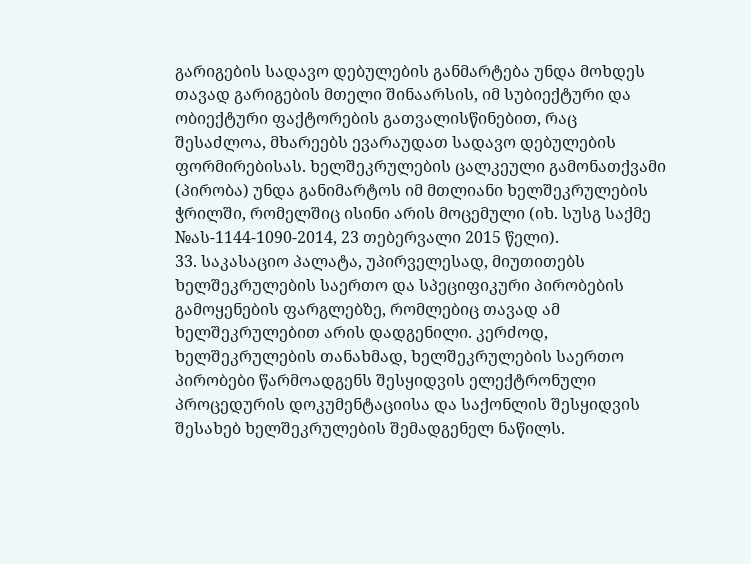გარიგების სადავო დებულების განმარტება უნდა მოხდეს თავად გარიგების მთელი შინაარსის, იმ სუბიექტური და ობიექტური ფაქტორების გათვალისწინებით, რაც შესაძლოა, მხარეებს ევარაუდათ სადავო დებულების ფორმირებისას. ხელშეკრულების ცალკეული გამონათქვამი (პირობა) უნდა განიმარტოს იმ მთლიანი ხელშეკრულების ჭრილში, რომელშიც ისინი არის მოცემული (იხ. სუსგ საქმე №ას-1144-1090-2014, 23 თებერვალი 2015 წელი).
33. საკასაციო პალატა, უპირველესად, მიუთითებს ხელშეკრულების საერთო და სპეციფიკური პირობების გამოყენების ფარგლებზე, რომლებიც თავად ამ ხელშეკრულებით არის დადგენილი. კერძოდ, ხელშეკრულების თანახმად, ხელშეკრულების საერთო პირობები წარმოადგენს შესყიდვის ელექტრონული პროცედურის დოკუმენტაციისა და საქონლის შესყიდვის შესახებ ხელშეკრულების შემადგენელ ნაწილს.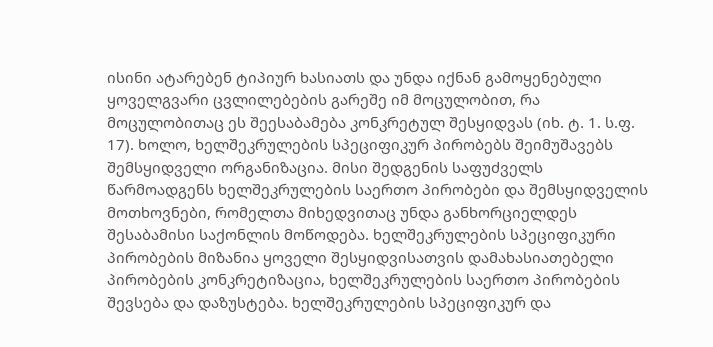ისინი ატარებენ ტიპიურ ხასიათს და უნდა იქნან გამოყენებული ყოველგვარი ცვლილებების გარეშე იმ მოცულობით, რა მოცულობითაც ეს შეესაბამება კონკრეტულ შესყიდვას (იხ. ტ. 1. ს.ფ. 17). ხოლო, ხელშეკრულების სპეციფიკურ პირობებს შეიმუშავებს შემსყიდველი ორგანიზაცია. მისი შედგენის საფუძველს წარმოადგენს ხელშეკრულების საერთო პირობები და შემსყიდველის მოთხოვნები, რომელთა მიხედვითაც უნდა განხორციელდეს შესაბამისი საქონლის მოწოდება. ხელშეკრულების სპეციფიკური პირობების მიზანია ყოველი შესყიდვისათვის დამახასიათებელი პირობების კონკრეტიზაცია, ხელშეკრულების საერთო პირობების შევსება და დაზუსტება. ხელშეკრულების სპეციფიკურ და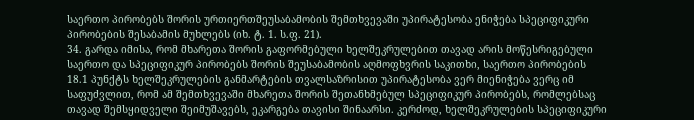საერთო პირობებს შორის ურთიერთშეუსაბამობის შემთხვევაში უპირატესობა ენიჭება სპეციფიკური პირობების შესაბამის მუხლებს (იხ. ტ. 1. ს.ფ. 21).
34. გარდა იმისა, რომ მხარეთა შორის გაფორმებული ხელშეკრულებით თავად არის მოწესრიგებული საერთო და სპეციფიკურ პირობებს შორის შეუსაბამობის აღმოფხვრის საკითხი, საერთო პირობების 18.1 პუნქტს ხელშეკრულების განმარტების თვალსაზრისით უპირატესობა ვერ მიენიჭება ვერც იმ საფუძვლით, რომ ამ შემთხვევაში მხარეთა შორის შეთანხმებულ სპეციფიკურ პირობებს, რომლებსაც თავად შემსყიდველი შეიმუშავებს, ეკარგება თავისი შინაარსი. კერძოდ, ხელშეკრულების სპეციფიკური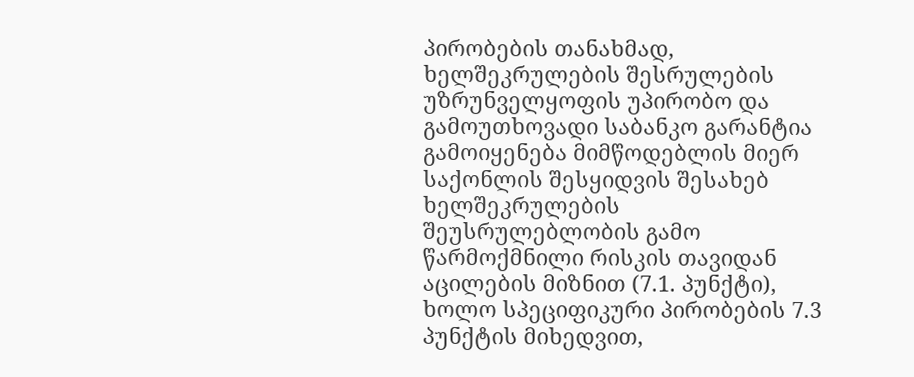პირობების თანახმად, ხელშეკრულების შესრულების უზრუნველყოფის უპირობო და გამოუთხოვადი საბანკო გარანტია გამოიყენება მიმწოდებლის მიერ საქონლის შესყიდვის შესახებ ხელშეკრულების შეუსრულებლობის გამო წარმოქმნილი რისკის თავიდან აცილების მიზნით (7.1. პუნქტი), ხოლო სპეციფიკური პირობების 7.3 პუნქტის მიხედვით,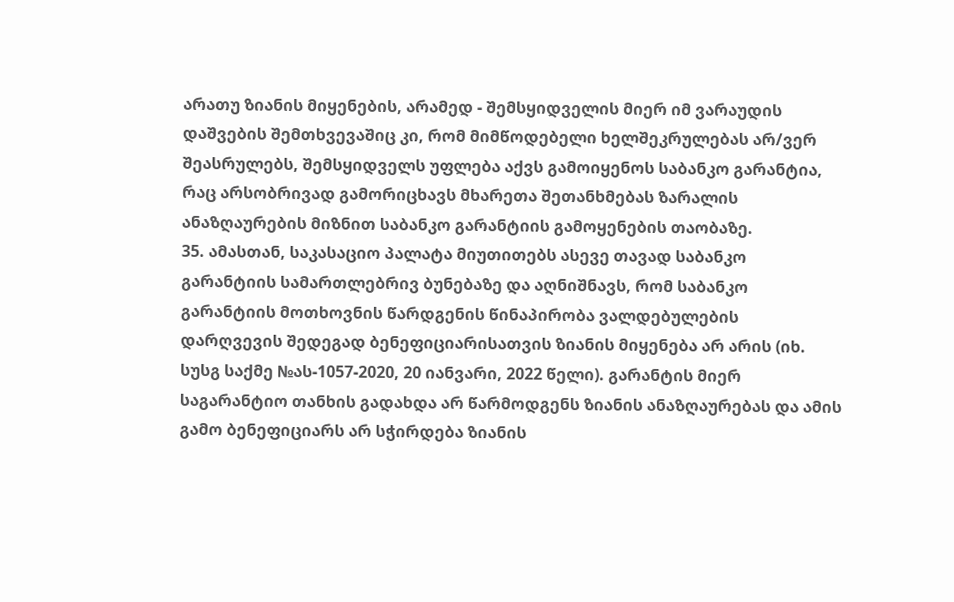არათუ ზიანის მიყენების, არამედ - შემსყიდველის მიერ იმ ვარაუდის დაშვების შემთხვევაშიც კი, რომ მიმწოდებელი ხელშეკრულებას არ/ვერ შეასრულებს, შემსყიდველს უფლება აქვს გამოიყენოს საბანკო გარანტია, რაც არსობრივად გამორიცხავს მხარეთა შეთანხმებას ზარალის ანაზღაურების მიზნით საბანკო გარანტიის გამოყენების თაობაზე.
35. ამასთან, საკასაციო პალატა მიუთითებს ასევე თავად საბანკო გარანტიის სამართლებრივ ბუნებაზე და აღნიშნავს, რომ საბანკო გარანტიის მოთხოვნის წარდგენის წინაპირობა ვალდებულების დარღვევის შედეგად ბენეფიციარისათვის ზიანის მიყენება არ არის (იხ. სუსგ საქმე №ას-1057-2020, 20 იანვარი, 2022 წელი). გარანტის მიერ საგარანტიო თანხის გადახდა არ წარმოდგენს ზიანის ანაზღაურებას და ამის გამო ბენეფიციარს არ სჭირდება ზიანის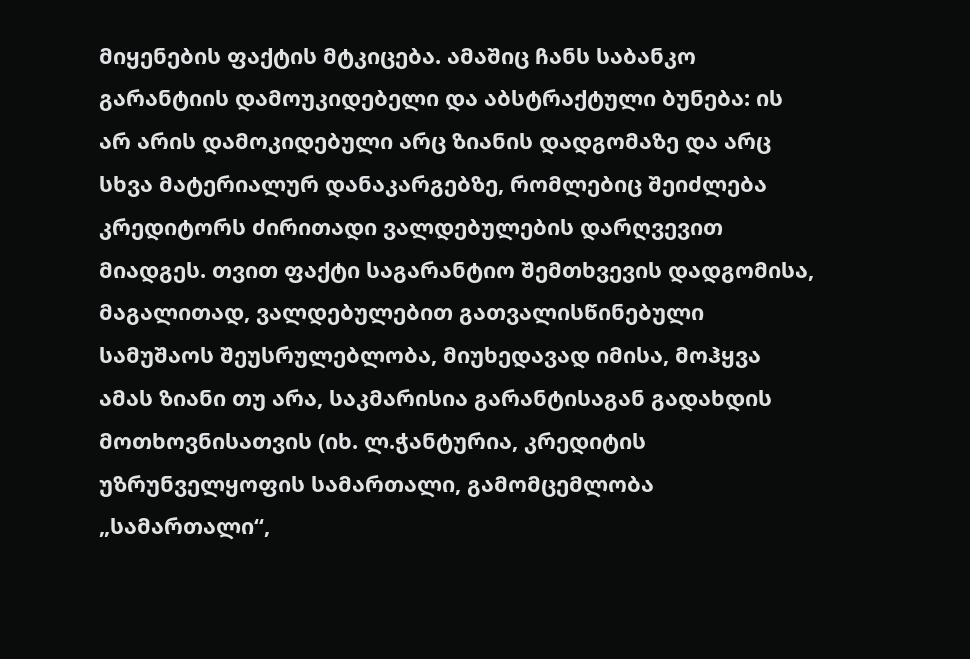მიყენების ფაქტის მტკიცება. ამაშიც ჩანს საბანკო გარანტიის დამოუკიდებელი და აბსტრაქტული ბუნება: ის არ არის დამოკიდებული არც ზიანის დადგომაზე და არც სხვა მატერიალურ დანაკარგებზე, რომლებიც შეიძლება კრედიტორს ძირითადი ვალდებულების დარღვევით მიადგეს. თვით ფაქტი საგარანტიო შემთხვევის დადგომისა, მაგალითად, ვალდებულებით გათვალისწინებული სამუშაოს შეუსრულებლობა, მიუხედავად იმისა, მოჰყვა ამას ზიანი თუ არა, საკმარისია გარანტისაგან გადახდის მოთხოვნისათვის (იხ. ლ.ჭანტურია, კრედიტის უზრუნველყოფის სამართალი, გამომცემლობა „სამართალი“,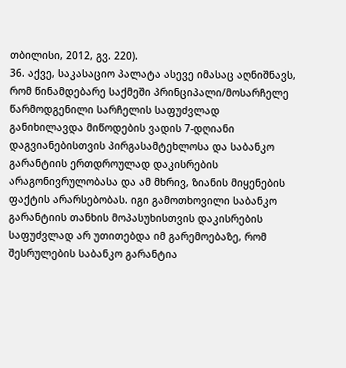თბილისი, 2012, გვ. 220).
36. აქვე, საკასაციო პალატა ასევე იმასაც აღნიშნავს, რომ წინამდებარე საქმეში პრინციპალი/მოსარჩელე წარმოდგენილი სარჩელის საფუძვლად განიხილავდა მიწოდების ვადის 7-დღიანი დაგვიანებისთვის პირგასამტეხლოსა და საბანკო გარანტიის ერთდროულად დაკისრების არაგონივრულობასა და ამ მხრივ, ზიანის მიყენების ფაქტის არარსებობას. იგი გამოთხოვილი საბანკო გარანტიის თანხის მოპასუხისთვის დაკისრების საფუძვლად არ უთითებდა იმ გარემოებაზე, რომ შესრულების საბანკო გარანტია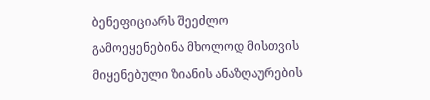ბენეფიციარს შეეძლო გამოეყენებინა მხოლოდ მისთვის მიყენებული ზიანის ანაზღაურების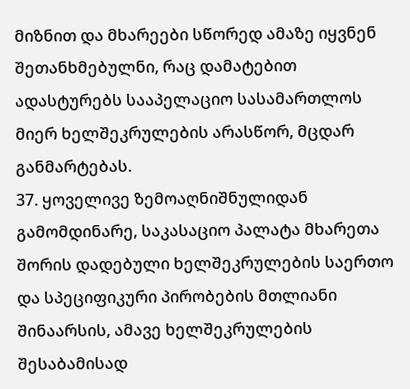მიზნით და მხარეები სწორედ ამაზე იყვნენ შეთანხმებულნი, რაც დამატებით ადასტურებს სააპელაციო სასამართლოს მიერ ხელშეკრულების არასწორ, მცდარ განმარტებას.
37. ყოველივე ზემოაღნიშნულიდან გამომდინარე, საკასაციო პალატა მხარეთა შორის დადებული ხელშეკრულების საერთო და სპეციფიკური პირობების მთლიანი შინაარსის, ამავე ხელშეკრულების შესაბამისად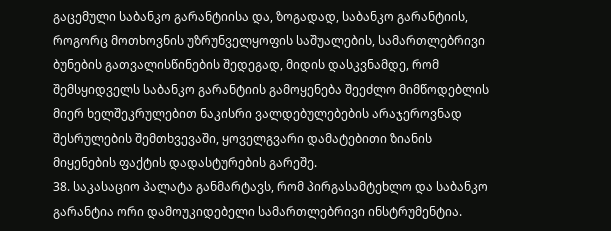გაცემული საბანკო გარანტიისა და, ზოგადად, საბანკო გარანტიის, როგორც მოთხოვნის უზრუნველყოფის საშუალების, სამართლებრივი ბუნების გათვალისწინების შედეგად, მიდის დასკვნამდე, რომ შემსყიდველს საბანკო გარანტიის გამოყენება შეეძლო მიმწოდებლის მიერ ხელშეკრულებით ნაკისრი ვალდებულებების არაჯეროვნად შესრულების შემთხვევაში, ყოველგვარი დამატებითი ზიანის მიყენების ფაქტის დადასტურების გარეშე.
38. საკასაციო პალატა განმარტავს, რომ პირგასამტეხლო და საბანკო გარანტია ორი დამოუკიდებელი სამართლებრივი ინსტრუმენტია.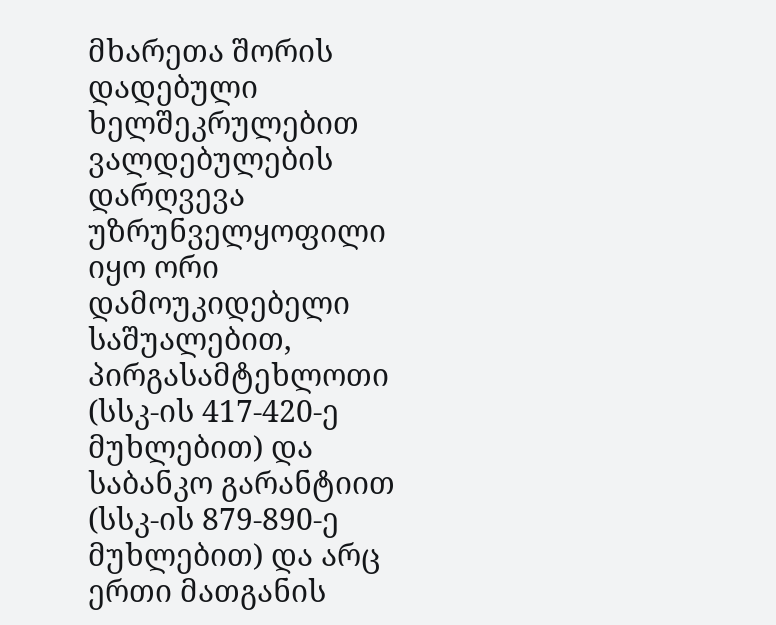მხარეთა შორის დადებული ხელშეკრულებით ვალდებულების დარღვევა უზრუნველყოფილი იყო ორი დამოუკიდებელი საშუალებით, პირგასამტეხლოთი (სსკ-ის 417-420-ე მუხლებით) და საბანკო გარანტიით (სსკ-ის 879-890-ე მუხლებით) და არც ერთი მათგანის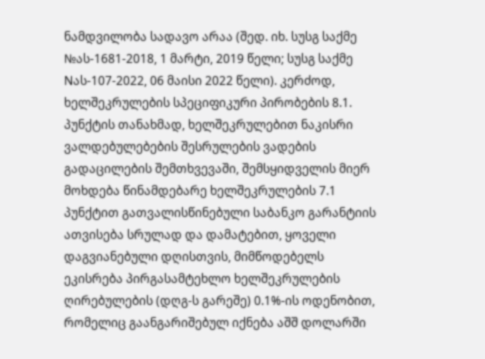ნამდვილობა სადავო არაა (შედ. იხ. სუსგ საქმე №ას-1681-2018, 1 მარტი, 2019 წელი; სუსგ საქმე Nას-107-2022, 06 მაისი 2022 წელი). კერძოდ, ხელშეკრულების სპეციფიკური პირობების 8.1. პუნქტის თანახმად, ხელშეკრულებით ნაკისრი ვალდებულებების შესრულების ვადების გადაცილების შემთხვევაში, შემსყიდველის მიერ მოხდება წინამდებარე ხელშეკრულების 7.1 პუნქტით გათვალისწინებული საბანკო გარანტიის ათვისება სრულად და დამატებით, ყოველი დაგვიანებული დღისთვის, მიმწოდებელს ეკისრება პირგასამტეხლო ხელშეკრულების ღირებულების (დღგ-ს გარეშე) 0.1%-ის ოდენობით, რომელიც გაანგარიშებულ იქნება აშშ დოლარში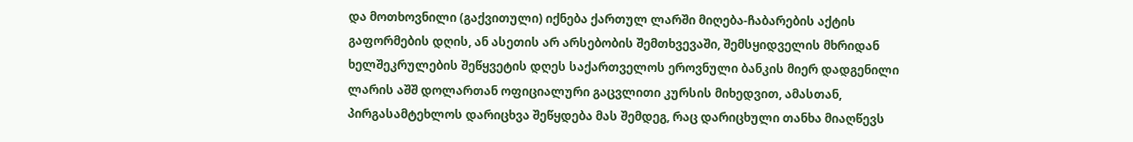და მოთხოვნილი (გაქვითული) იქნება ქართულ ლარში მიღება-ჩაბარების აქტის გაფორმების დღის, ან ასეთის არ არსებობის შემთხვევაში, შემსყიდველის მხრიდან ხელშეკრულების შეწყვეტის დღეს საქართველოს ეროვნული ბანკის მიერ დადგენილი ლარის აშშ დოლართან ოფიციალური გაცვლითი კურსის მიხედვით, ამასთან, პირგასამტეხლოს დარიცხვა შეწყდება მას შემდეგ, რაც დარიცხული თანხა მიაღწევს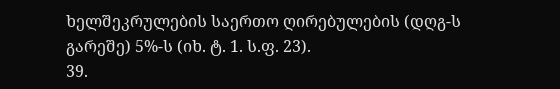ხელშეკრულების საერთო ღირებულების (დღგ-ს გარეშე) 5%-ს (იხ. ტ. 1. ს.ფ. 23).
39.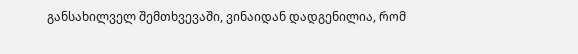განსახილველ შემთხვევაში, ვინაიდან დადგენილია, რომ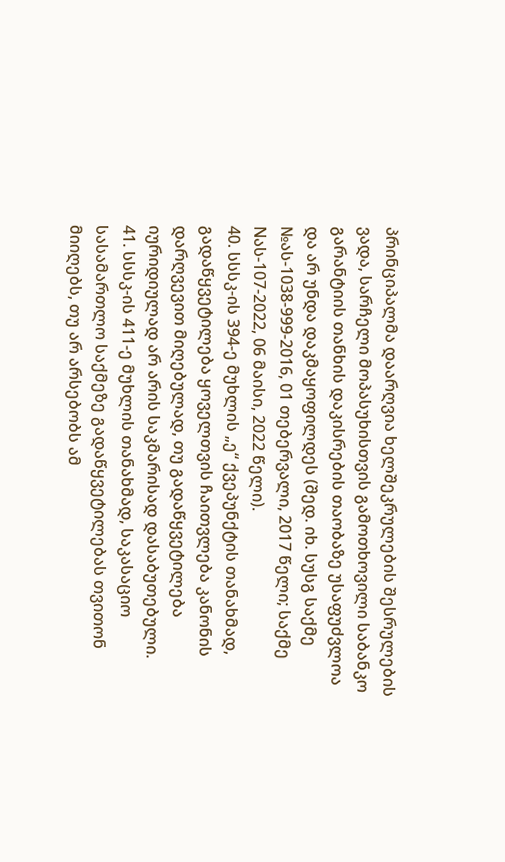პრინციპალმა დაარღვია ხელშეკრულების შესრულების ვადა, სარჩელი მოპასუხისთვის გამოთხოვილი საბანკო გარანტიის თანხის დაკისრების თაობაზე უსაფუძვლოა და არ უნდა დაკმაყოფილდეს (შედ. იხ. სუსგ საქმე №ას-1038-999-2016, 01 თებერვალი, 2017 წელი; საქმე Nას-107-2022, 06 მაისი, 2022 წელი).
40. სსსკ-ის 394-ე მუხლის „ე“ ქვეპუნქტის თანახმად, გადაწყვეტილება ყოველთვის ჩაითვლება კანონის დარღვევით მიღებულად, თუ გადაწყვეტილება იურიდიულად არ არის საკმარისად დასაბუთებული.
41. სსსკ-ის 411-ე მუხლის თანახმად, საკასაციო სასამართლო საქმეზე გადაწყვეტილებას თვითონ მიიღებს, თუ არ არსებობს ამ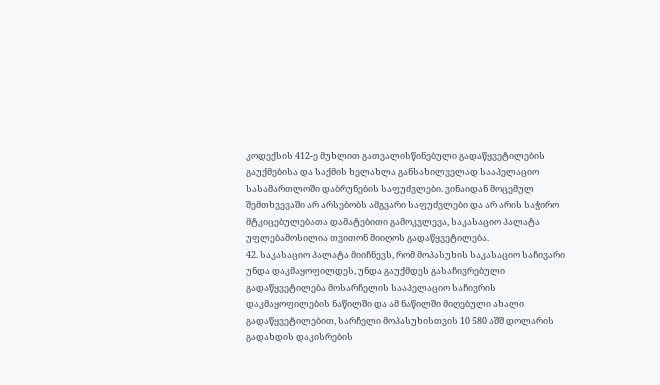კოდექსის 412-ე მუხლით გათვალისწინებული გადაწყვეტილების გაუქმებისა და საქმის ხელახლა განსახილველად სააპელაციო სასამართლოში დაბრუნების საფუძვლები. ვინაიდან მოცემულ შემთხვევაში არ არსებობს ამგვარი საფუძვლები და არ არის საჭირო მტკიცებულებათა დამატებითი გამოკვლევა, საკასაციო პალატა უფლებამოსილია თვითონ მიიღოს გადაწყვეტილება.
42. საკასაციო პალატა მიიჩნევს, რომ მოპასუხის საკასაციო საჩივარი უნდა დაკმაყოფილდეს, უნდა გაუქმდეს გასაჩივრებული გადაწყვეტილება მოსარჩელის სააპელაციო საჩივრის დაკმაყოფილების ნაწილში და ამ ნაწილში მიღებული ახალი გადაწყვეტილებით, სარჩელი მოპასუხისთვის 10 580 აშშ დოლარის გადახდის დაკისრების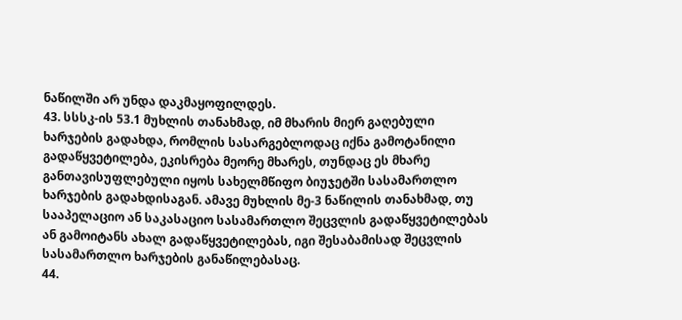ნაწილში არ უნდა დაკმაყოფილდეს.
43. სსსკ-ის 53.1 მუხლის თანახმად, იმ მხარის მიერ გაღებული ხარჯების გადახდა, რომლის სასარგებლოდაც იქნა გამოტანილი გადაწყვეტილება, ეკისრება მეორე მხარეს, თუნდაც ეს მხარე განთავისუფლებული იყოს სახელმწიფო ბიუჯეტში სასამართლო ხარჯების გადახდისაგან. ამავე მუხლის მე-3 ნაწილის თანახმად, თუ სააპელაციო ან საკასაციო სასამართლო შეცვლის გადაწყვეტილებას ან გამოიტანს ახალ გადაწყვეტილებას, იგი შესაბამისად შეცვლის სასამართლო ხარჯების განაწილებასაც.
44.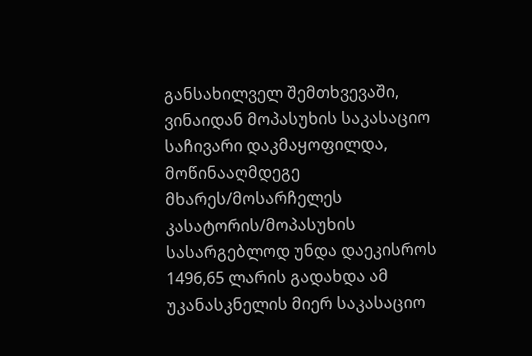განსახილველ შემთხვევაში, ვინაიდან მოპასუხის საკასაციო საჩივარი დაკმაყოფილდა, მოწინააღმდეგე მხარეს/მოსარჩელეს კასატორის/მოპასუხის სასარგებლოდ უნდა დაეკისროს 1496,65 ლარის გადახდა ამ უკანასკნელის მიერ საკასაციო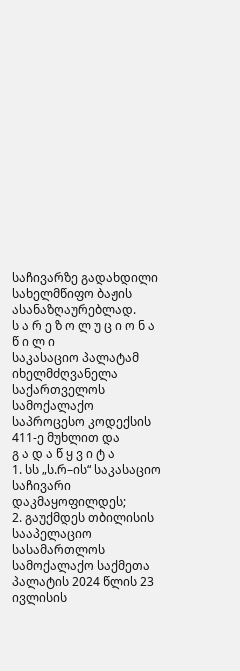საჩივარზე გადახდილი სახელმწიფო ბაჟის ასანაზღაურებლად.
ს ა რ ე ზ ო ლ უ ც ი ო ნ ა წ ი ლ ი
საკასაციო პალატამ იხელმძღვანელა საქართველოს სამოქალაქო საპროცესო კოდექსის 411-ე მუხლით და
გ ა დ ა წ ყ ვ ი ტ ა
1. სს „ს.რ–ის“ საკასაციო საჩივარი დაკმაყოფილდეს;
2. გაუქმდეს თბილისის სააპელაციო სასამართლოს სამოქალაქო საქმეთა პალატის 2024 წლის 23 ივლისის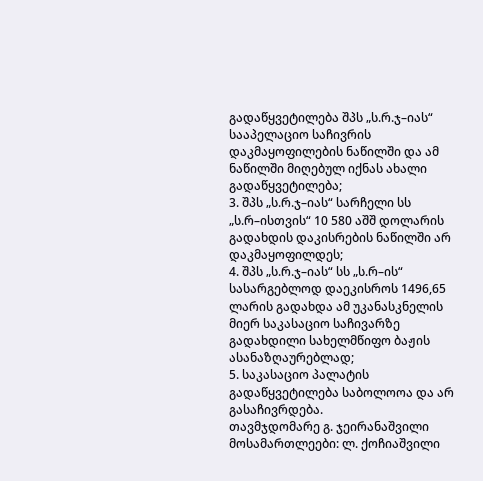გადაწყვეტილება შპს „ს.რ.ჯ–იას“ სააპელაციო საჩივრის დაკმაყოფილების ნაწილში და ამ ნაწილში მიღებულ იქნას ახალი გადაწყვეტილება;
3. შპს „ს.რ.ჯ–იას“ სარჩელი სს „ს.რ–ისთვის“ 10 580 აშშ დოლარის გადახდის დაკისრების ნაწილში არ დაკმაყოფილდეს;
4. შპს „ს.რ.ჯ–იას“ სს „ს.რ–ის“ სასარგებლოდ დაეკისროს 1496,65 ლარის გადახდა ამ უკანასკნელის მიერ საკასაციო საჩივარზე გადახდილი სახელმწიფო ბაჟის ასანაზღაურებლად;
5. საკასაციო პალატის გადაწყვეტილება საბოლოოა და არ გასაჩივრდება.
თავმჯდომარე გ. ჯეირანაშვილი
მოსამართლეები: ლ. ქოჩიაშვილი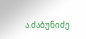ა.ძაბუნიძე